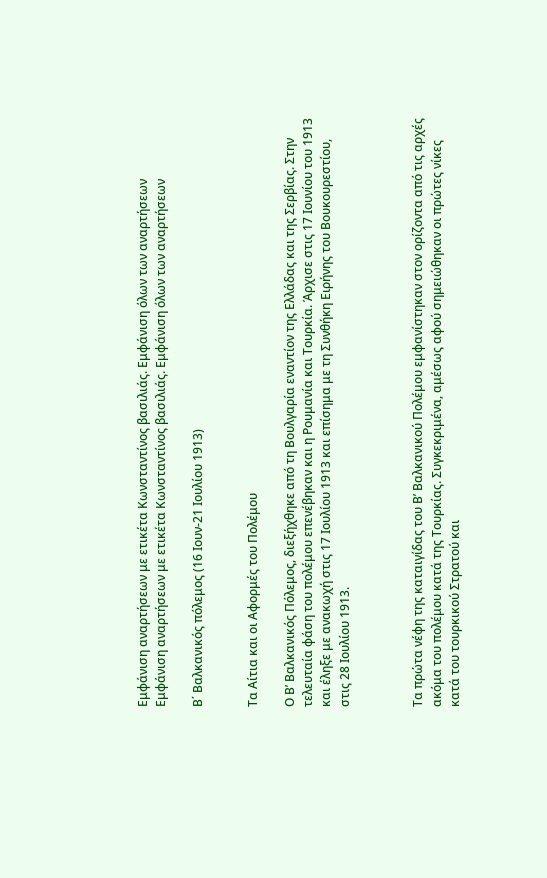Εμφάνιση αναρτήσεων με ετικέτα Κωνσταντίνος βασιλιάς. Εμφάνιση όλων των αναρτήσεων
Εμφάνιση αναρτήσεων με ετικέτα Κωνσταντίνος βασιλιάς. Εμφάνιση όλων των αναρτήσεων

Β΄ Βαλκανικός πόλεμος (16 Ιουν-21 Ιουλίου 1913)


Τα Αίτια και οι Αφορμές του Πολέμου

Ο Β’ Βαλκανικός Πόλεμος, διεξήχθηκε από τη Βουλγαρία εναντίον της Ελλάδας και της Σερβίας. Στην τελευταία φάση του πολέμου επενέβηκαν και η Ρουμανία και Τουρκία. Άρχισε στις 17 Ιουνίου του 1913 και έληξε με ανακωχή στις 17 Ιουλίου 1913 και επίσημα με τη Συνθήκη Ειρήνης του Βουκουρεστίου, στις 28 Ιουλίου 1913.



Τα πρώτα νέφη της καταιγίδας του Β’ Βαλκανικού Πολέμου εμφανίστηκαν στον ορίζοντα από τις αρχές ακόμα του πολέμου κατά της Τουρκίας. Συγκεκριμένα, αμέσως αφού σημειώθηκαν οι πρώτες νίκες κατά του τουρκικού Στρατού και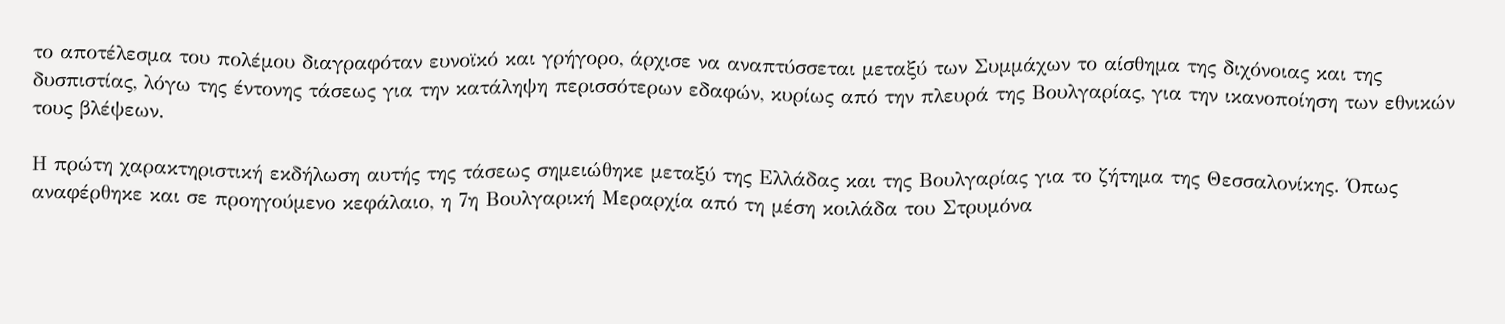το αποτέλεσμα του πολέμου διαγραφόταν ευνοϊκό και γρήγορο, άρχισε να αναπτύσσεται μεταξύ των Συμμάχων το αίσθημα της διχόνοιας και της δυσπιστίας, λόγω της έντονης τάσεως για την κατάληψη περισσότερων εδαφών, κυρίως από την πλευρά της Βουλγαρίας, για την ικανοποίηση των εθνικών τους βλέψεων.

Η πρώτη χαρακτηριστική εκδήλωση αυτής της τάσεως σημειώθηκε μεταξύ της Ελλάδας και της Βουλγαρίας για το ζήτημα της Θεσσαλονίκης. Όπως αναφέρθηκε και σε προηγούμενο κεφάλαιο, η 7η Βουλγαρική Μεραρχία από τη μέση κοιλάδα του Στρυμόνα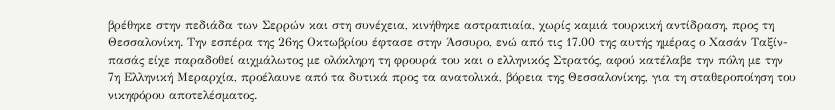βρέθηκε στην πεδιάδα των Σερρών και στη συνέχεια, κινήθηκε αστραπιαία, χωρίς καμιά τουρκική αντίδραση, προς τη Θεσσαλονίκη. Την εσπέρα της 26ης Οκτωβρίου έφτασε στην Άσσυρο, ενώ από τις 17.00 της αυτής ημέρας ο Χασάν Ταξίν-πασάς είχε παραδοθεί αιχμάλωτος με ολόκληρη τη φρουρά του και ο ελληνικός Στρατός, αφού κατέλαβε την πόλη με την 7η Ελληνική Μεραρχία, προέλαυνε από τα δυτικά προς τα ανατολικά, βόρεια της Θεσσαλονίκης, για τη σταθεροποίηση του νικηφόρου αποτελέσματος.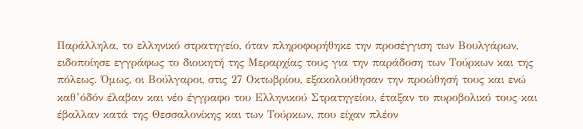Παράλληλα, το ελληνικό στρατηγείο, όταν πληροφορήθηκε την προσέγγιση των Βουλγάρων, ειδοποίησε εγγράφως το διοικητή της Μεραρχίας τους για την παράδοση των Τούρκων και της πόλεως. Όμως, οι Βούλγαροι, στις 27 Οκτωβρίου, εξακολούθησαν την προώθησή τους και ενώ καθ’όδόν έλαβαν και νέο έγγραφο του Ελληνικού Στρατηγείου, έταξαν το πυροβολικό τους και έβαλλαν κατά της Θεσσαλονίκης και των Τούρκων, που είχαν πλέον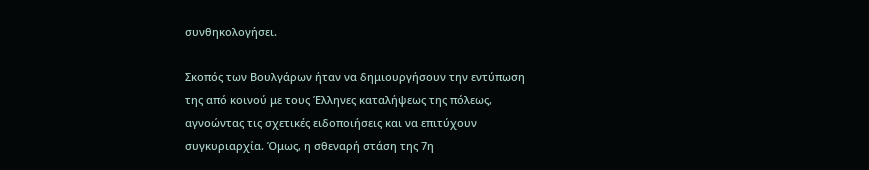συνθηκολογήσει.

Σκοπός των Βουλγάρων ήταν να δημιουργήσουν την εντύπωση της από κοινού με τους Έλληνες καταλήψεως της πόλεως, αγνοώντας τις σχετικές ειδοποιήσεις και να επιτύχουν συγκυριαρχία. Όμως, η σθεναρή στάση της 7η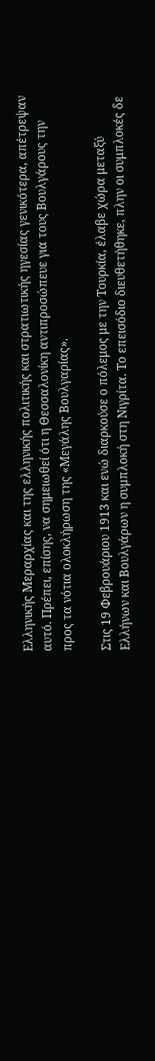Ελληνικής Μεραρχίας και της ελληνικής πολιτικής και στρατιωτικής ηγεσίας γενικότερα, απέτρεψαν αυτό. Πρέπει, επίσης, να σημειωθεί ότι η Θεσσαλονίκη αντιπροσώπευε για τους Βουλγάρους την προς τα νότια ολοκλήρωση της «Μεγάλης Βουλγαρίας».

Στις 19 Φεβρουάριου 1913 και ενώ διαρκούσε ο πόλεμος με την Τουρκία, έλαβε χώρα μεταξύ Ελλήνων και Βουλγάρων η συμπλοκή στη Νιγρίτα. Το επεισόδιο διευθετήθηκε, πλην οι συμπλοκές δε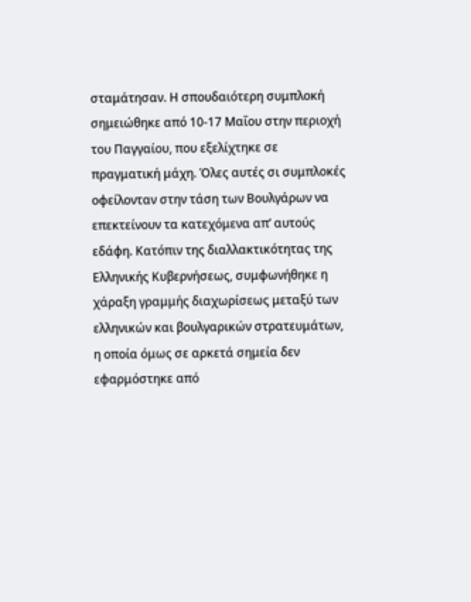σταμάτησαν. Η σπουδαιότερη συμπλοκή σημειώθηκε από 10-17 Μαΐου στην περιοχή του Παγγαίου, που εξελίχτηκε σε πραγματική μάχη. Όλες αυτές σι συμπλοκές οφείλονταν στην τάση των Βουλγάρων να επεκτείνουν τα κατεχόμενα απ’ αυτούς εδάφη. Κατόπιν της διαλλακτικότητας της Ελληνικής Κυβερνήσεως, συμφωνήθηκε η χάραξη γραμμής διαχωρίσεως μεταξύ των ελληνικών και βουλγαρικών στρατευμάτων, η οποία όμως σε αρκετά σημεία δεν εφαρμόστηκε από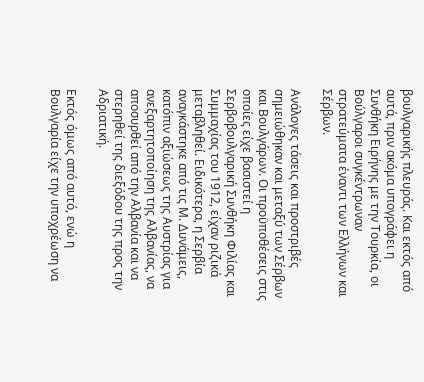βουλγαρικής πλευράς. Και εκτός από αυτά, πριν ακόμα υπογράφει η Συνθήκη Ειρήνης με την Τουρκία, οι Βούλγαροι συγκέντρωναν στρατεύματα έναντι των Ελλήνων και Σέρβων.

Ανάλογες τάσεις και προστριβές σημειώθηκαν και μεταξύ των Σέρβων και Βουλγάρων. Οι προϋποθέσεις στις οποίες είχε βασιστεί η Σερβοβουλγαρική Συνθήκη Φιλίας και Συμμαχίας του 1912, είχαν ριζικά μεταβληθεί. Ειδικότερα, η Σερβία αναγκάστηκε από τις Μ. Δυνάμεις, κατόπιν αξιώσεως της Αυστρίας για ανεξαρτητοποίηση της Αλβανίας, να αποσυρθεί από την Αλβανία και να στερηθεί της διεξόδου της προς την Αδριατική.

Εκτός όμως από αυτό, ενώ η Βουλγαρία είχε την υποχρέωση να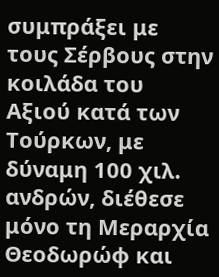συμπράξει με τους Σέρβους στην κοιλάδα του Αξιού κατά των Τούρκων, με δύναμη 100 χιλ. ανδρών, διέθεσε μόνο τη Μεραρχία Θεοδωρώφ και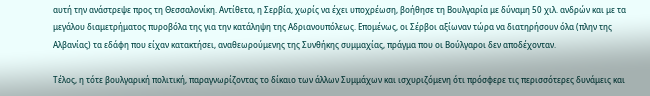αυτή την ανάστρεψε προς τη Θεσσαλονίκη. Αντίθετα, η Σερβία, χωρίς να έχει υποχρέωση, βοήθησε τη Βουλγαρία με δύναμη 50 χιλ. ανδρών και με τα μεγάλου διαμετρήματος πυροβόλα της για την κατάληψη της Αδριανουπόλεως. Επομένως, οι Σέρβοι αξίωναν τώρα να διατηρήσουν όλα (πλην της Αλβανίας) τα εδάφη που είχαν κατακτήσει, αναθεωρούμενης της Συνθήκης συμμαχίας, πράγμα που οι Βούλγαροι δεν αποδέχονταν.

Τέλος, η τότε βουλγαρική πολιτική, παραγνωρίζοντας το δίκαιο των άλλων Συμμάχων και ισχυριζόμενη ότι πρόσφερε τις περισσότερες δυνάμεις και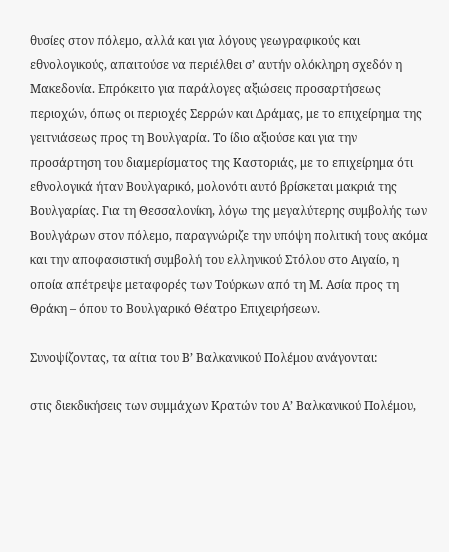θυσίες στον πόλεμο, αλλά και για λόγους γεωγραφικούς και εθνολογικούς, απαιτούσε να περιέλθει σ’ αυτήν ολόκληρη σχεδόν η Μακεδονία. Επρόκειτο για παράλογες αξιώσεις προσαρτήσεως περιοχών, όπως οι περιοχές Σερρών και Δράμας, με το επιχείρημα της γειτνιάσεως προς τη Βουλγαρία. Το ίδιο αξιούσε και για την προσάρτηση του διαμερίσματος της Καστοριάς, με το επιχείρημα ότι εθνολογικά ήταν Βουλγαρικό, μολονότι αυτό βρίσκεται μακριά της Βουλγαρίας. Για τη Θεσσαλονίκη, λόγω της μεγαλύτερης συμβολής των Βουλγάρων στον πόλεμο, παραγνώριζε την υπόψη πολιτική τους ακόμα και την αποφασιστική συμβολή του ελληνικού Στόλου στο Αιγαίο, η οποία απέτρεψε μεταφορές των Τούρκων από τη Μ. Ασία προς τη Θράκη – όπου το Βουλγαρικό Θέατρο Επιχειρήσεων.

Συνοψίζοντας, τα αίτια του Β’ Βαλκανικού Πολέμου ανάγονται:

στις διεκδικήσεις των συμμάχων Κρατών του Α’ Βαλκανικού Πολέμου,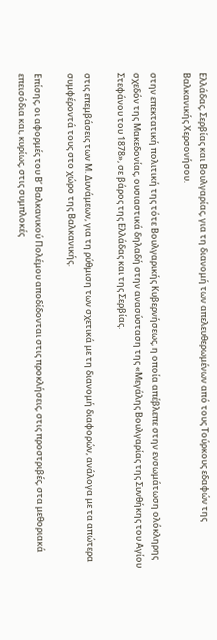Ελλάδας, Σερβίας και Βουλγαρίας, για τη διανομή των απελευθερωμένων από τους Τούρκους εδαφών της Βαλκανικής Χερσονήσου.

στην επεκτατική πολιτική της τότε Βουλγαρικής Κυβερνήσεως, η οποία απέβλεπε στην ενσωμάτωση ολόκληρης σχεδόν της Μακεδονίας, ουσιαστικά δηλαδή στην ανασύσταση της «Μεγάλης Βουλγαρίας της Συνθήκης του Αγίου Στεφάνου του 1878», σε βάρος της Ελλάδας και της Σερβίας.

στις επεμβάσεις των Μ. Δυνάμεων, για τη ρύθμιση των σχετικά με τη διανομή διαφορών, ανάλογα με τα απώτερα συμφέροντά τους στο χώρο της Βαλκανικής.

Επίσης, οι αφορμές του Β’ Βαλκανικού Πολέμου αποδίδονται στις προκλήσεις, στις προστριβές, στα μεθοριακά επεισόδια και, κυρίως, στις συμπλοκές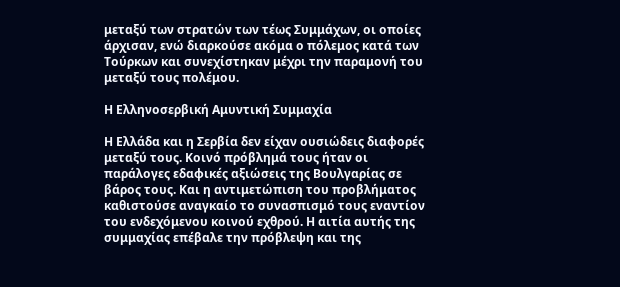μεταξύ των στρατών των τέως Συμμάχων, οι οποίες άρχισαν, ενώ διαρκούσε ακόμα ο πόλεμος κατά των Τούρκων και συνεχίστηκαν μέχρι την παραμονή του μεταξύ τους πολέμου.

Η Ελληνοσερβική Αμυντική Συμμαχία

Η Ελλάδα και η Σερβία δεν είχαν ουσιώδεις διαφορές μεταξύ τους. Κοινό πρόβλημά τους ήταν οι παράλογες εδαφικές αξιώσεις της Βουλγαρίας σε βάρος τους. Και η αντιμετώπιση του προβλήματος καθιστούσε αναγκαίο το συνασπισμό τους εναντίον του ενδεχόμενου κοινού εχθρού. Η αιτία αυτής της συμμαχίας επέβαλε την πρόβλεψη και της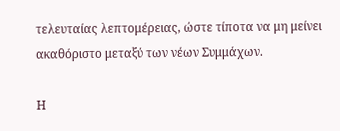τελευταίας λεπτομέρειας, ώστε τίποτα να μη μείνει ακαθόριστο μεταξύ των νέων Συμμάχων.

Η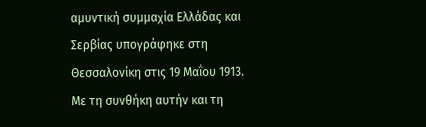αμυντική συμμαχία Ελλάδας και Σερβίας υπογράφηκε στη Θεσσαλονίκη στις 19 Μαΐου 1913. Με τη συνθήκη αυτήν και τη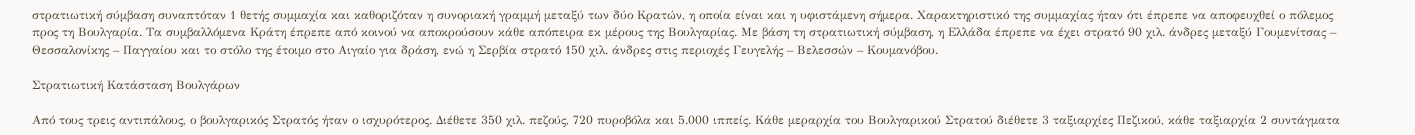στρατιωτική σύμβαση συναπτόταν 1 θετής συμμαχία και καθοριζόταν η συνοριακή γραμμή μεταξύ των δύο Κρατών, η οποία είναι και η υφιστάμενη σήμερα. Χαρακτηριστικό της συμμαχίας ήταν ότι έπρεπε να αποφευχθεί ο πόλεμος προς τη Βουλγαρία. Τα συμβαλλόμενα Κράτη έπρεπε από κοινού να αποκρούσουν κάθε απόπειρα εκ μέρους της Βουλγαρίας. Με βάση τη στρατιωτική σύμβαση, η Ελλάδα έπρεπε να έχει στρατό 90 χιλ. άνδρες μεταξύ Γουμενίτσας – Θεσσαλονίκης – Παγγαίου και το στόλο της έτοιμο στο Αιγαίο για δράση, ενώ η Σερβία στρατό 150 χιλ. άνδρες στις περιοχές Γευγελής – Βελεσσών – Κουμανόβου.

Στρατιωτική Κατάσταση Βουλγάρων

Από τους τρεις αντιπάλους, ο βουλγαρικός Στρατός ήταν ο ισχυρότερος. Διέθετε 350 χιλ. πεζούς, 720 πυροβόλα και 5.000 ιππείς. Κάθε μεραρχία του Βουλγαρικού Στρατού διέθετε 3 ταξιαρχίες Πεζικού, κάθε ταξιαρχία 2 συντάγματα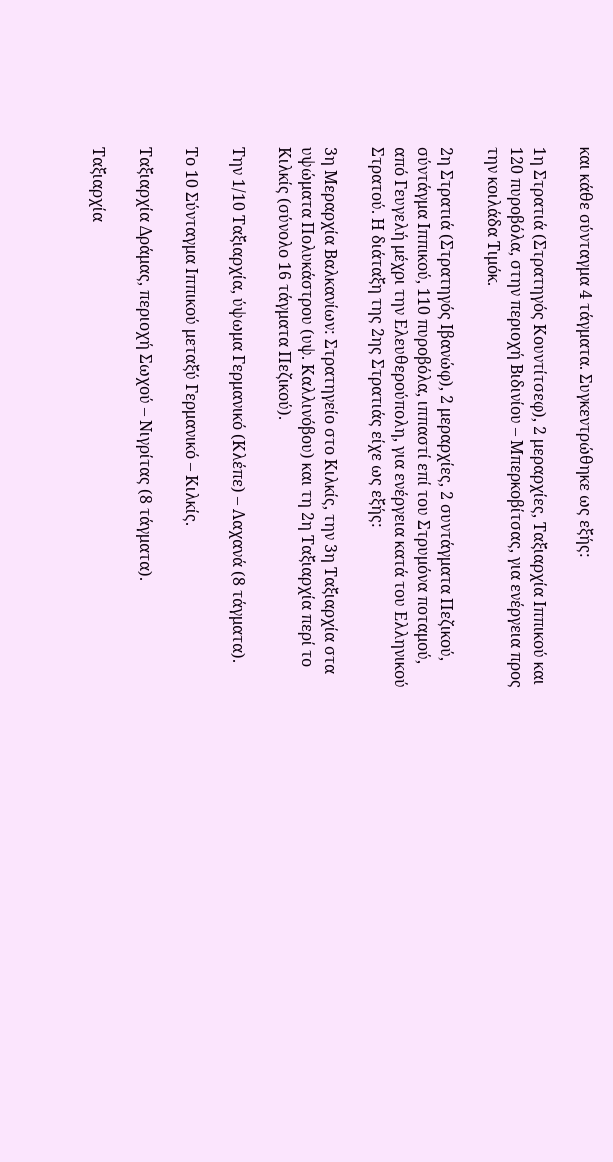και κάθε σύνταγμα 4 τάγματα. Συγκεντρώθηκε ως εξής:

1η Στρατιά (Στρατηγός Κουντίτσεφ), 2 μεραρχίες, Ταξιαρχία Ιππικού και 120 πυροβόλα, στην περιοχή Βιδινίου – Μπερκοβίτσας, για ενέργεια προς την κοιλάδα Τιμόκ.

2η Στρατιά (Στρατηγός Ιβανώφ), 2 μεραρχίες, 2 συντάγματα Πεζικού, σύντάγμα Ιππικού, 110 πυροβόλα, ιππαστί επί του Στρυμόνα ποταμού, από Γευγελή μέχρι την Ελευθερούπολη, για ενέργεια κατά του Ελληνικού Στρατού. Η διάταξη της 2ης Στρατιάς είχε ως εξής:

3η Μεραρχία Βαλκανίων: Στρατηγείο στο Κιλκίς, την 3η Ταξιαρχία στα υψώματα Πολυκάστρου (υψ. Καλλινόβου) και τη 2η Ταξιαρχία περί το Κιλκίς (σύνολο 16 τάγματα Πεζικού).

Την 1/10 Ταξιαρχία, ύψωμα Γερμανικό (Κλέπε) – Λαχανά (8 τάγματα).

Το 10 Σύνταγμα Ιππικού μεταξύ Γερμανικό – Κιλκίς.

Ταξιαρχία Δράμας, περιοχή Σωχού – Νιγρίτας (8 τάγματα).

Ταξιαρχία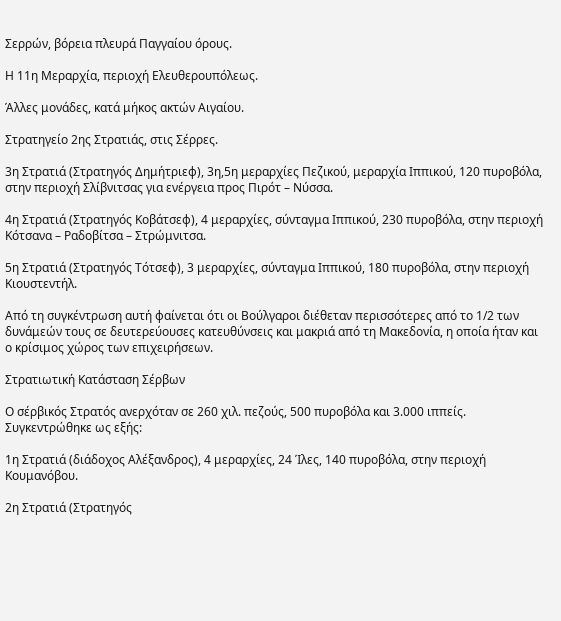Σερρών, βόρεια πλευρά Παγγαίου όρους.

Η 11η Μεραρχία, περιοχή Ελευθερουπόλεως.

Άλλες μονάδες, κατά μήκος ακτών Αιγαίου.

Στρατηγείο 2ης Στρατιάς, στις Σέρρες.

3η Στρατιά (Στρατηγός Δημήτριεφ), 3η,5η μεραρχίες Πεζικού, μεραρχία Ιππικού, 120 πυροβόλα, στην περιοχή Σλίβνιτσας για ενέργεια προς Πιρότ – Νύσσα.

4η Στρατιά (Στρατηγός Κοβάτσεφ), 4 μεραρχίες, σύνταγμα Ιππικού, 230 πυροβόλα, στην περιοχή Κότσανα – Ραδοβίτσα – Στρώμνιτσα.

5η Στρατιά (Στρατηγός Τότσεφ), 3 μεραρχίες, σύνταγμα Ιππικού, 180 πυροβόλα, στην περιοχή Κιουστεντήλ.

Από τη συγκέντρωση αυτή φαίνεται ότι οι Βούλγαροι διέθεταν περισσότερες από το 1/2 των δυνάμεών τους σε δευτερεύουσες κατευθύνσεις και μακριά από τη Μακεδονία, η οποία ήταν και ο κρίσιμος χώρος των επιχειρήσεων.

Στρατιωτική Κατάσταση Σέρβων

Ο σέρβικός Στρατός ανερχόταν σε 260 χιλ. πεζούς, 500 πυροβόλα και 3.000 ιππείς. Συγκεντρώθηκε ως εξής:

1η Στρατιά (διάδοχος Αλέξανδρος), 4 μεραρχίες, 24 Ίλες, 140 πυροβόλα, στην περιοχή Κουμανόβου.

2η Στρατιά (Στρατηγός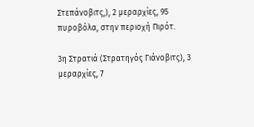Στεπάνοβιτς,), 2 μεραρχίες, 95 πυροβόλα, στην περιοχή Πιρότ.

3η Στρατιά (Στρατηγός Γιάνοβιτς), 3 μεραρχίες, 7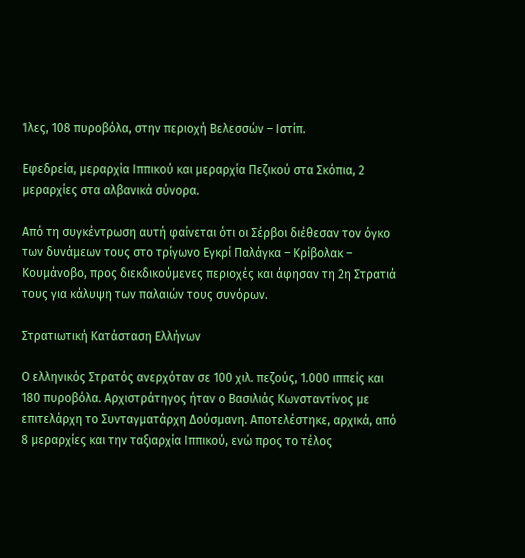Ίλες, 108 πυροβόλα, στην περιοχή Βελεσσών – Ιστίπ.

Εφεδρεία, μεραρχία Ιππικού και μεραρχία Πεζικού στα Σκόπια, 2 μεραρχίες στα αλβανικά σύνορα.

Από τη συγκέντρωση αυτή φαίνεται ότι οι Σέρβοι διέθεσαν τον όγκο των δυνάμεων τους στο τρίγωνο Εγκρί Παλάγκα – Κρίβολακ – Κουμάνοβο, προς διεκδικούμενες περιοχές και άφησαν τη 2η Στρατιά τους για κάλυψη των παλαιών τους συνόρων.

Στρατιωτική Κατάσταση Ελλήνων

Ο ελληνικός Στρατός ανερχόταν σε 100 χιλ. πεζούς, 1.000 ιππείς και 180 πυροβόλα. Αρχιστράτηγος ήταν ο Βασιλιάς Κωνσταντίνος με επιτελάρχη το Συνταγματάρχη Δούσμανη. Αποτελέστηκε, αρχικά, από 8 μεραρχίες και την ταξιαρχία Ιππικού, ενώ προς το τέλος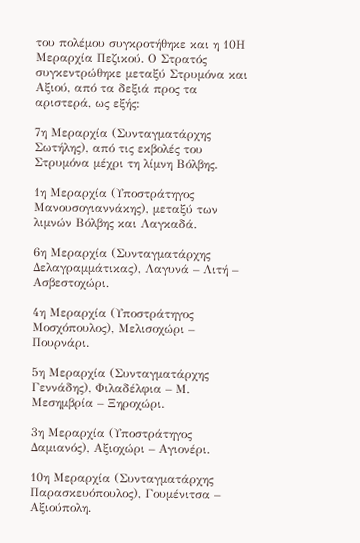του πολέμου συγκροτήθηκε και η 10Η Μεραρχία Πεζικού. Ο Στρατός συγκεντρώθηκε μεταξύ Στρυμόνα και Αξιού, από τα δεξιά προς τα αριστερά, ως εξής:

7η Μεραρχία (Συνταγματάρχης Σωτήλης), από τις εκβολές του Στρυμόνα μέχρι τη λίμνη Βόλβης.

1η Μεραρχία (Υποστράτηγος Μανουσογιαννάκης), μεταξύ των λιμνών Βόλβης και Λαγκαδά.

6η Μεραρχία (Συνταγματάρχης Δελαγραμμάτικας), Λαγυνά – Λιτή – Ασβεστοχώρι.

4η Μεραρχία (Υποστράτηγος Μοσχόπουλος), Μελισοχώρι – Πουρνάρι.

5η Μεραρχία (Συνταγματάρχης Γεννάδης), Φιλαδέλφια – Μ. Μεσημβρία – Ξηροχώρι.

3η Μεραρχία (Υποστράτηγος Δαμιανός), Αξιοχώρι – Αγιονέρι.

10η Μεραρχία (Συνταγματάρχης Παρασκευόπουλος), Γουμένιτσα – Αξιούπολη.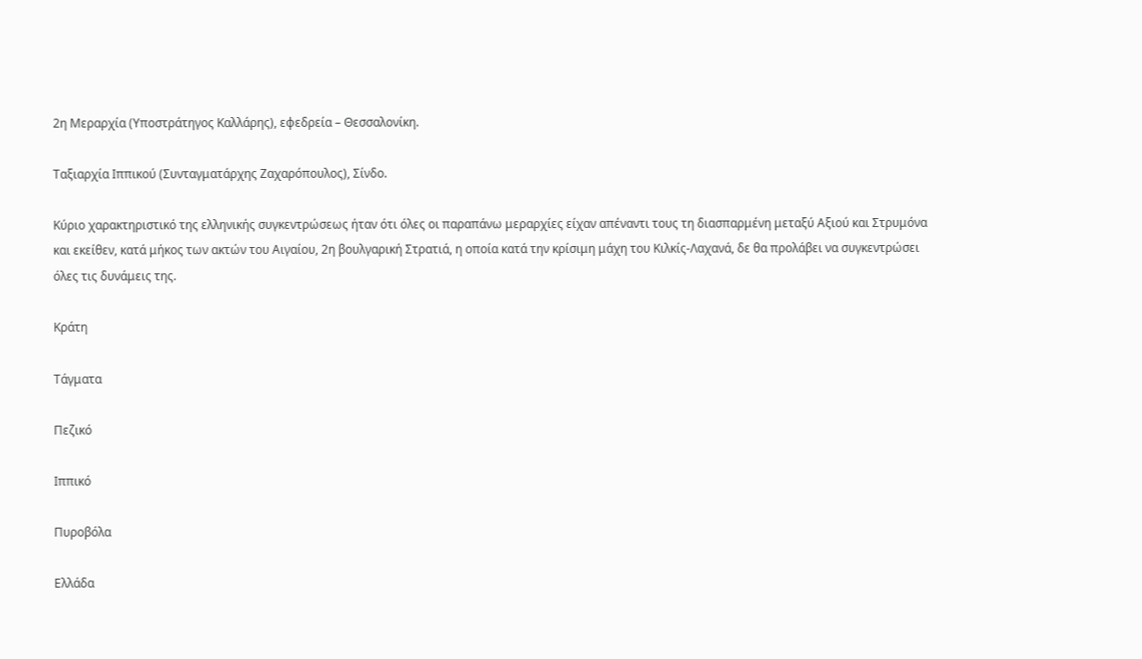2η Μεραρχία (Υποστράτηγος Καλλάρης), εφεδρεία – Θεσσαλονίκη.

Ταξιαρχία Ιππικού (Συνταγματάρχης Ζαχαρόπουλος), Σίνδο.

Κύριο χαρακτηριστικό της ελληνικής συγκεντρώσεως ήταν ότι όλες οι παραπάνω μεραρχίες είχαν απέναντι τους τη διασπαρμένη μεταξύ Αξιού και Στρυμόνα και εκείθεν, κατά μήκος των ακτών του Αιγαίου, 2η βουλγαρική Στρατιά, η οποία κατά την κρίσιμη μάχη του Κιλκίς-Λαχανά, δε θα προλάβει να συγκεντρώσει όλες τις δυνάμεις της.

Κράτη

Τάγματα

Πεζικό

Ιππικό

Πυροβόλα

Ελλάδα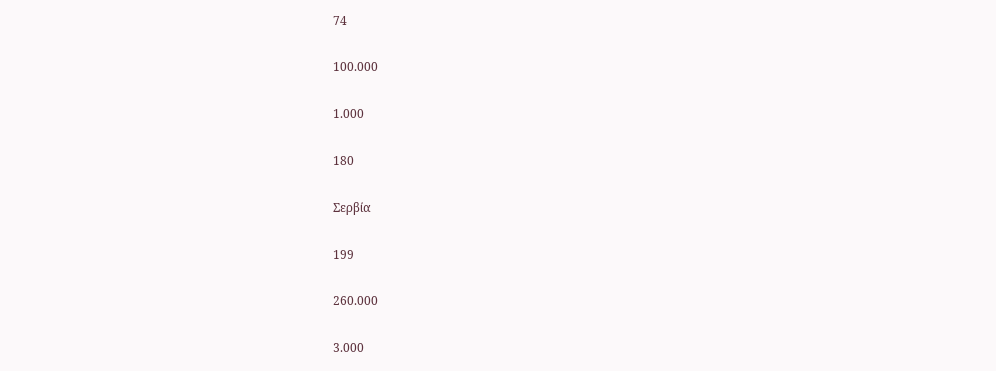74

100.000

1.000

180

Σερβία

199

260.000

3.000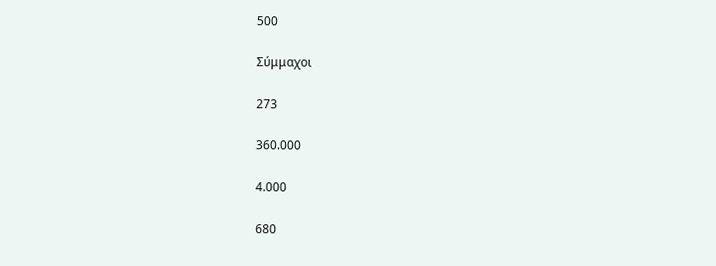500

Σύμμαχοι

273

360.000

4.000

680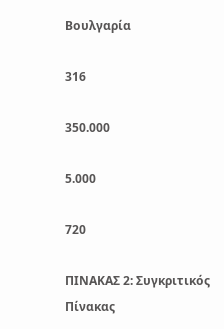Βουλγαρία

316

350.000

5.000

720

ΠΙΝΑΚΑΣ 2: Συγκριτικός Πίνακας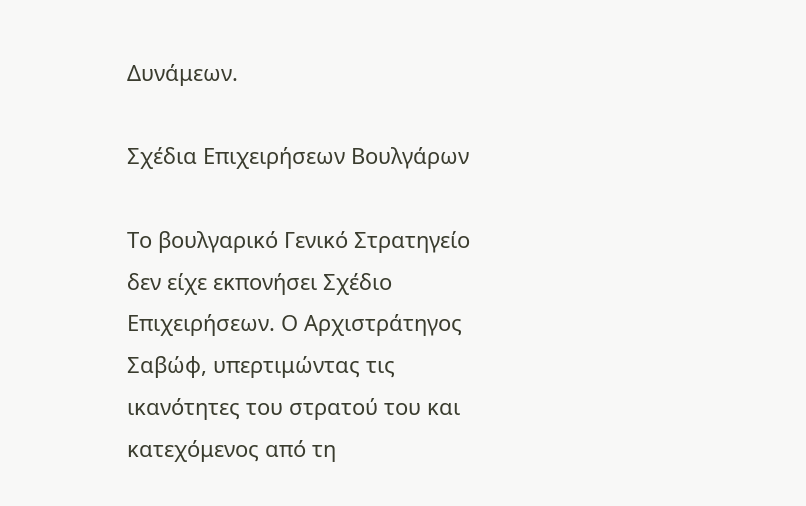Δυνάμεων.

Σχέδια Επιχειρήσεων Βουλγάρων

Το βουλγαρικό Γενικό Στρατηγείο δεν είχε εκπονήσει Σχέδιο Επιχειρήσεων. Ο Αρχιστράτηγος Σαβώφ, υπερτιμώντας τις ικανότητες του στρατού του και κατεχόμενος από τη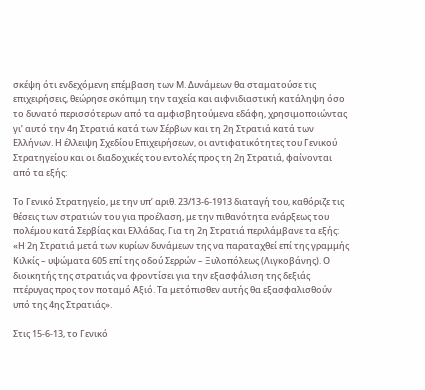σκέψη ότι ενδεχόμενη επέμβαση των Μ. Δυνάμεων θα σταματούσε τις επιχειρήσεις, θεώρησε σκόπιμη την ταχεία και αιφνιδιαστική κατάληψη όσο το δυνατό περισσότερων από τα αμφισβητούμενα εδάφη, χρησιμοποιώντας γι’ αυτό την 4η Στρατιά κατά των Σέρβων και τη 2η Στρατιά κατά των Ελλήνων. Η έλλειψη Σχεδίου Επιχειρήσεων, οι αντιφατικότητες του Γενικού Στρατηγείου και οι διαδοχικές του εντολές προς τη 2η Στρατιά, φαίνονται από τα εξής:

Το Γενικό Στρατηγείο, με την υπ’ αριθ. 23/13-6-1913 διαταγή του, καθόριζε τις θέσεις των στρατιών του για προέλαση, με την πιθανότητα ενάρξεως του πολέμου κατά Σερβίας και Ελλάδας. Για τη 2η Στρατιά περιλάμβανε τα εξής: «Η 2η Στρατιά μετά των κυρίων δυνάμεων της να παραταχθεί επί της γραμμής Κιλκίς – υψώματα 605 επί της οδού Σερρών – Ξυλοπόλεως (Λιγκοβάνης). Ο διοικητής της στρατιάς να φροντίσει για την εξασφάλιση της δεξιάς πτέρυγας προς τον ποταμό Αξιό. Τα μετόπισθεν αυτής θα εξασφαλισθούν υπό της 4ης Στρατιάς».

Στις 15-6-13, το Γενικό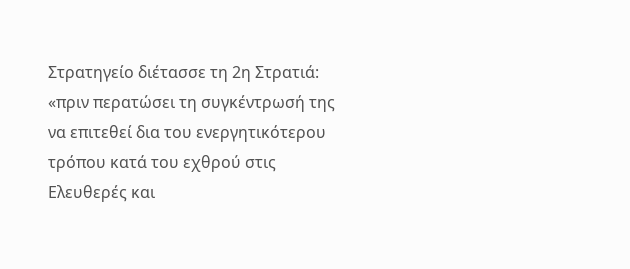Στρατηγείο διέτασσε τη 2η Στρατιά: «πριν περατώσει τη συγκέντρωσή της να επιτεθεί δια του ενεργητικότερου τρόπου κατά του εχθρού στις Ελευθερές και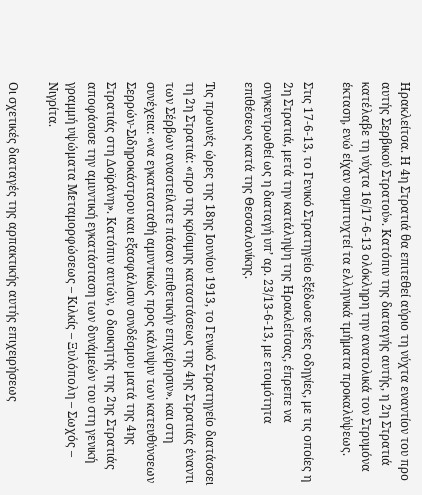Ηρακλείτσα. Η 4η Στρατιά θα επιτεθεί αύριο τη νύχτα εναντίον του προ αυτής Σερβικού Στρατού». Κατόπιν της διαταγής αυτής, η 2η Στρατιά κατέλαβε τη νύχτα 16/17-6-13 ολόκληρη την ανατολικά τον Στρυμόνα έκταση, ενώ είχαν συμπτυχτεί τα ελληνικά τμήματα προκαλύψεως.

Στις 17-6-13, το Γενικό Στρατηγείο εξέδωσε νέες οδηγίες, με τις οποίες η 2η Στρατιά, μετά την κατάληψη της Ηρακλείτσας, έπρεπε να συγκεντρωθεί ως η διαταγή υπ’ αρ. 23/13-6-13, με ετοιμότητα επιθέσεως κατά της Θεσσαλονίκης.

Τις πρωινές ώρες της 18ης Ιουνίου 1913, το Γενικό Στρατηγείο διατάσσει τη 2η Στρατιά: «προ της κρίσιμης καταστάσεως της 4ης Στρατιάς έναντι των Σέρβων αναστείλατε πάσαν επιθετικήν επιχείρησιν». και στη συνέχεια: «να εγκατασταθή αμυντικώς προς κάλυψιν των κατευθύνσεων Σερρών-Σιδηροκάστρου και εξασφάλισιν συνδέσμου ματά της 4ης Στρατιάς στη Δοϊράνη». Κατόπιν αυτών, ο διοικητής της 2ης Στρατιάς αποφάσισε την αμυντική εγκατάσταση των δυνάμεών του στη γενική γραμμή υψώματα Μεταμορφώσεως – Κιλκίς – Ξυλόπολη – Σωχός – Νιγρίτα.

Οι σχετικές διαταγές της αρπακτικής αυτής επιχειρήσεως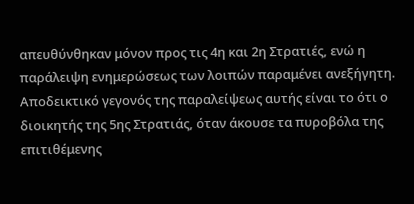απευθύνθηκαν μόνον προς τις 4η και 2η Στρατιές, ενώ η παράλειψη ενημερώσεως των λοιπών παραμένει ανεξήγητη. Αποδεικτικό γεγονός της παραλείψεως αυτής είναι το ότι ο διοικητής της 5ης Στρατιάς, όταν άκουσε τα πυροβόλα της επιτιθέμενης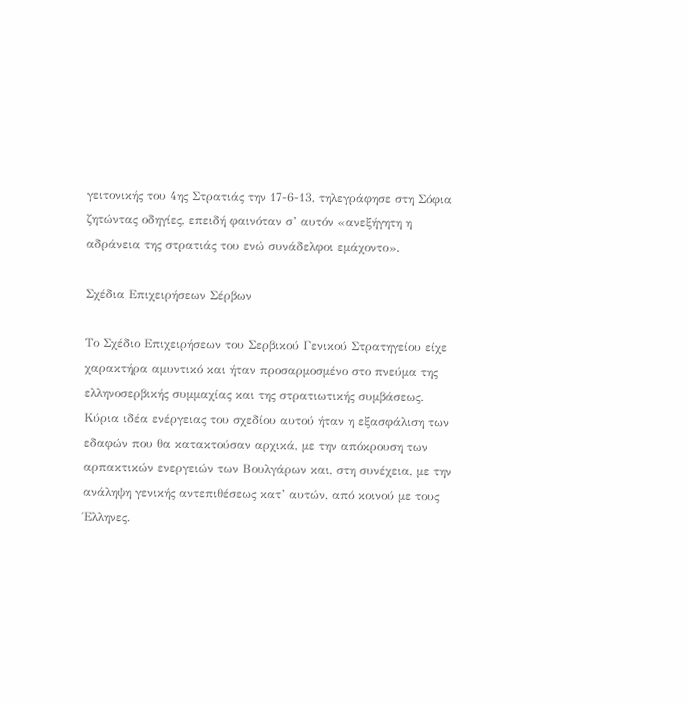γειτονικής του 4ης Στρατιάς την 17-6-13, τηλεγράφησε στη Σόφια ζητώντας οδηγίες, επειδή φαινόταν σ’ αυτόν «ανεξήγητη η αδράνεια της στρατιάς του ενώ συνάδελφοι εμάχοντο».

Σχέδια Επιχειρήσεων Σέρβων

Το Σχέδιο Επιχειρήσεων του Σερβικού Γενικού Στρατηγείου είχε χαρακτήρα αμυντικό και ήταν προσαρμοσμένο στο πνεύμα της ελληνοσερβικής συμμαχίας και της στρατιωτικής συμβάσεως. Κύρια ιδέα ενέργειας του σχεδίου αυτού ήταν η εξασφάλιση των εδαφών που θα κατακτούσαν αρχικά, με την απόκρουση των αρπακτικών ενεργειών των Βουλγάρων και, στη συνέχεια, με την ανάληψη γενικής αντεπιθέσεως κατ’ αυτών, από κοινού με τους Έλληνες.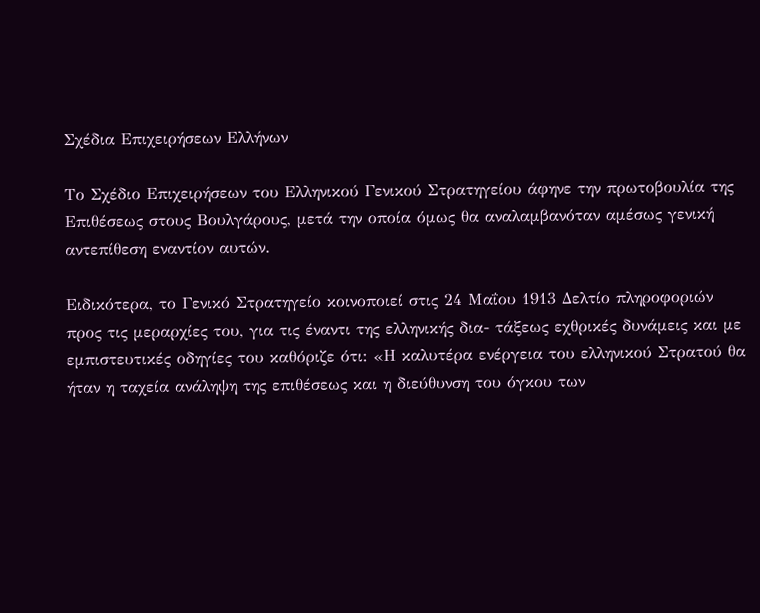Σχέδια Επιχειρήσεων Ελλήνων

Το Σχέδιο Επιχειρήσεων του Ελληνικού Γενικού Στρατηγείου άφηνε την πρωτοβουλία της Επιθέσεως στους Βουλγάρους, μετά την οποία όμως θα αναλαμβανόταν αμέσως γενική αντεπίθεση εναντίον αυτών.

Ειδικότερα, το Γενικό Στρατηγείο κοινοποιεί στις 24 Μαΐου 1913 Δελτίο πληροφοριών προς τις μεραρχίες του, για τις έναντι της ελληνικής δια- τάξεως εχθρικές δυνάμεις και με εμπιστευτικές οδηγίες του καθόριζε ότι: «Η καλυτέρα ενέργεια του ελληνικού Στρατού θα ήταν η ταχεία ανάληψη της επιθέσεως και η διεύθυνση του όγκου των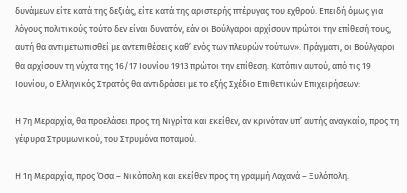δυνάμεων είτε κατά της δεξιάς, είτε κατά της αριστερής πτέρυγας του εχθρού. Επειδή όμως για λόγους πολιτικούς τούτο δεν είναι δυνατόν, εάν οι Βούλγαροι αρχίσουν πρώτοι την επίθεσή τους, αυτή θα αντιμετωπισθεί με αντεπιθέσεις καθ’ ενός των πλευρών τούτων». Πράγματι, οι Βούλγαροι θα αρχίσουν τη νύχτα της 16/17 Ιουνίου 1913 πρώτοι την επίθεση. Κατόπιν αυτού, από τις 19 Ιουνίου, ο Ελληνικός Στρατός θα αντιδράσει με το εξής Σχέδιο Επιθετικών Επιχειρήσεων:

Η 7η Μεραρχία, θα προελάσει προς τη Νιγρίτα και εκείθεν, αν κρινόταν υπ’ αυτής αναγκαίο, προς τη γέφυρα Στρυμωνικού, του Στρυμόνα ποταμού.

Η 1η Μεραρχία, προς Όσα – Νικόπολη και εκείθεν προς τη γραμμή Λαχανά – Ξυλόπολη.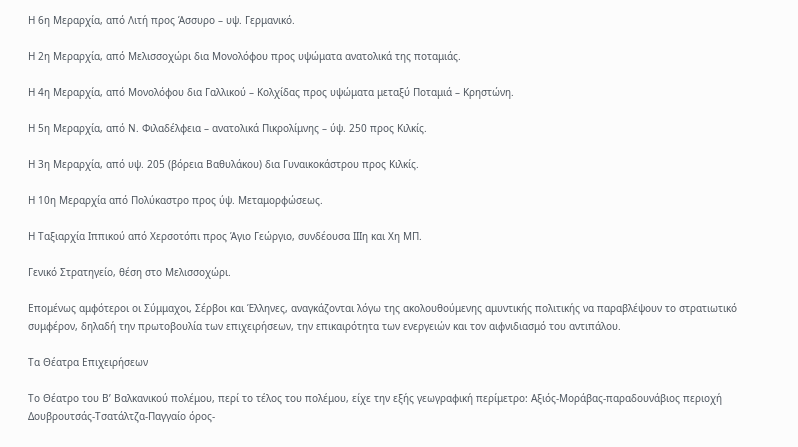Η 6η Μεραρχία, από Λιτή προς Άσσυρο – υψ. Γερμανικό.

Η 2η Μεραρχία, από Μελισσοχώρι δια Μονολόφου προς υψώματα ανατολικά της ποταμιάς.

Η 4η Μεραρχία, από Μονολόφου δια Γαλλικού – Κολχίδας προς υψώματα μεταξύ Ποταμιά – Κρηστώνη.

Η 5η Μεραρχία, από Ν. Φιλαδέλφεια – ανατολικά Πικρολίμνης – ύψ. 250 προς Κιλκίς.

Η 3η Μεραρχία, από υψ. 205 (βόρεια Βαθυλάκου) δια Γυναικοκάστρου προς Κιλκίς.

Η 10η Μεραρχία από Πολύκαστρο προς ύψ. Μεταμορφώσεως.

Η Ταξιαρχία Ιππικού από Χερσοτόπι προς Άγιο Γεώργιο, συνδέουσα ΙΙΙη και Χη ΜΠ.

Γενικό Στρατηγείο, θέση στο Μελισσοχώρι.

Επομένως αμφότεροι οι Σύμμαχοι, Σέρβοι και Έλληνες, αναγκάζονται λόγω της ακολουθούμενης αμυντικής πολιτικής να παραβλέψουν το στρατιωτικό συμφέρον, δηλαδή την πρωτοβουλία των επιχειρήσεων, την επικαιρότητα των ενεργειών και τον αιφνιδιασμό του αντιπάλου.

Τα Θέατρα Επιχειρήσεων

Το Θέατρο του Β’ Βαλκανικού πολέμου, περί το τέλος του πολέμου, είχε την εξής γεωγραφική περίμετρο: Αξιός-Μοράβας-παραδουνάβιος περιοχή Δουβρουτσάς-Τσατάλτζα-Παγγαίο όρος-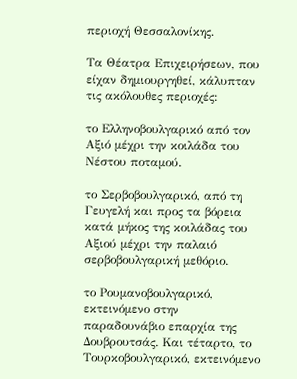περιοχή Θεσσαλονίκης.

Τα Θέατρα Επιχειρήσεων, που είχαν δημιουργηθεί, κάλυπταν τις ακόλουθες περιοχές:

το Ελληνοβουλγαρικό από τον Αξιό μέχρι την κοιλάδα του Νέστου ποταμού.

το Σερβοβουλγαρικό, από τη Γευγελή και προς τα βόρεια κατά μήκος της κοιλάδας του Αξιού μέχρι την παλαιό σερβοβουλγαρική μεθόριο.

το Ρουμανοβουλγαρικό, εκτεινόμενο στην παραδουνάβιο επαρχία της Δουβρουτσάς. Και τέταρτο, το Τουρκοβουλγαρικό, εκτεινόμενο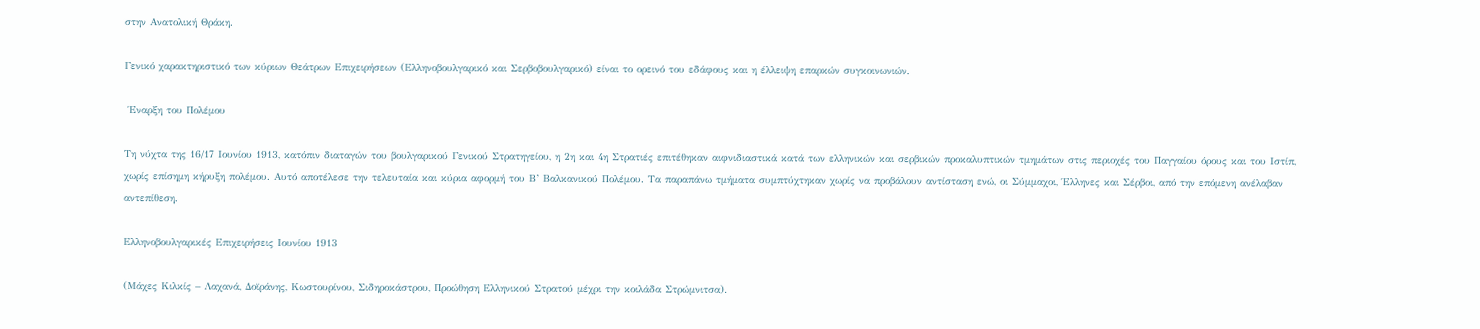στην Ανατολική Θράκη.

Γενικό χαρακτηριστικό των κύριων Θεάτρων Επιχειρήσεων (Ελληνοβουλγαρικό και Σερβοβουλγαρικό) είναι το ορεινό του εδάφους και η έλλειψη επαρκών συγκοινωνιών.

 Έναρξη του Πολέμου

Τη νύχτα της 16/17 Ιουνίου 1913, κατόπιν διαταγών του βουλγαρικού Γενικού Στρατηγείου, η 2η και 4η Στρατιές επιτέθηκαν αιφνιδιαστικά κατά των ελληνικών και σερβικών προκαλυπτικών τμημάτων στις περιοχές του Παγγαίου όρους και του Ιστίπ, χωρίς επίσημη κήρυξη πολέμου. Αυτό αποτέλεσε την τελευταία και κύρια αφορμή του Β’ Βαλκανικού Πολέμου. Τα παραπάνω τμήματα συμπτύχτηκαν χωρίς να προβάλουν αντίσταση ενώ, οι Σύμμαχοι, Έλληνες και Σέρβοι, από την επόμενη ανέλαβαν αντεπίθεση.

Ελληνοβουλγαρικές Επιχειρήσεις Ιουνίου 1913

(Μάχες Κιλκίς – Λαχανά, Δοϊράνης, Κωστουρίνου, Σιδηροκάστρου, Προώθηση Ελληνικού Στρατού μέχρι την κοιλάδα Στρώμνιτσα).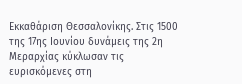Εκκαθάριση Θεσσαλονίκης. Στις 1500 της 17ης Ιουνίου δυνάμεις της 2η Μεραρχίας κύκλωσαν τις ευρισκόμενες στη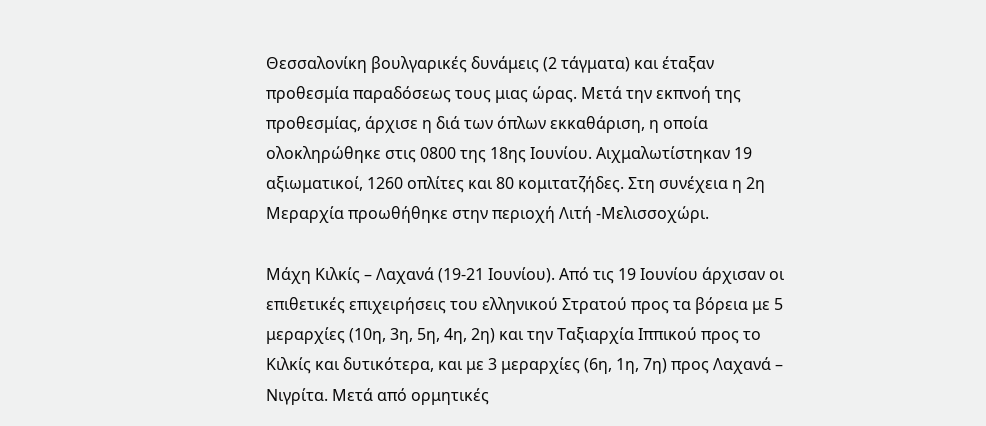Θεσσαλονίκη βουλγαρικές δυνάμεις (2 τάγματα) και έταξαν προθεσμία παραδόσεως τους μιας ώρας. Μετά την εκπνοή της προθεσμίας, άρχισε η διά των όπλων εκκαθάριση, η οποία ολοκληρώθηκε στις 0800 της 18ης Ιουνίου. Αιχμαλωτίστηκαν 19 αξιωματικοί, 1260 οπλίτες και 80 κομιτατζήδες. Στη συνέχεια η 2η Μεραρχία προωθήθηκε στην περιοχή Λιτή -Μελισσοχώρι.

Μάχη Κιλκίς – Λαχανά (19-21 Ιουνίου). Από τις 19 Ιουνίου άρχισαν οι επιθετικές επιχειρήσεις του ελληνικού Στρατού προς τα βόρεια με 5 μεραρχίες (10η, 3η, 5η, 4η, 2η) και την Ταξιαρχία Ιππικού προς το Κιλκίς και δυτικότερα, και με 3 μεραρχίες (6η, 1η, 7η) προς Λαχανά – Νιγρίτα. Μετά από ορμητικές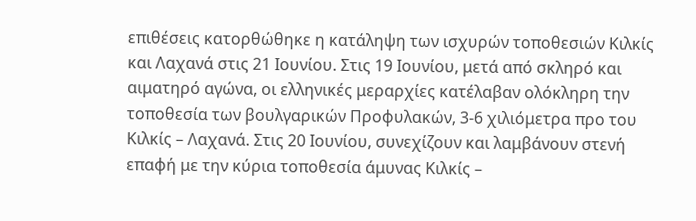επιθέσεις κατορθώθηκε η κατάληψη των ισχυρών τοποθεσιών Κιλκίς και Λαχανά στις 21 Ιουνίου. Στις 19 Ιουνίου, μετά από σκληρό και αιματηρό αγώνα, οι ελληνικές μεραρχίες κατέλαβαν ολόκληρη την τοποθεσία των βουλγαρικών Προφυλακών, 3-6 χιλιόμετρα προ του Κιλκίς – Λαχανά. Στις 20 Ιουνίου, συνεχίζουν και λαμβάνουν στενή επαφή με την κύρια τοποθεσία άμυνας Κιλκίς –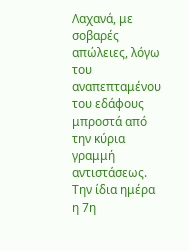Λαχανά, με σοβαρές απώλειες, λόγω του αναπεπταμένου του εδάφους μπροστά από την κύρια γραμμή αντιστάσεως. Την ίδια ημέρα η 7η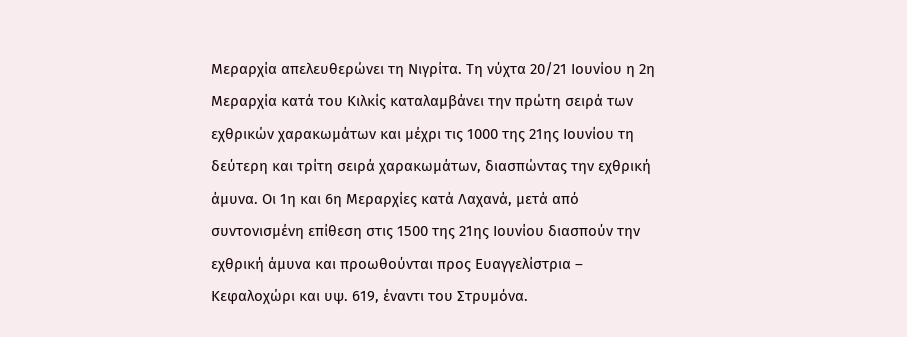Μεραρχία απελευθερώνει τη Νιγρίτα. Τη νύχτα 20/21 Ιουνίου η 2η Μεραρχία κατά του Κιλκίς καταλαμβάνει την πρώτη σειρά των εχθρικών χαρακωμάτων και μέχρι τις 1000 της 21ης Ιουνίου τη δεύτερη και τρίτη σειρά χαρακωμάτων, διασπώντας την εχθρική άμυνα. Οι 1η και 6η Μεραρχίες κατά Λαχανά, μετά από συντονισμένη επίθεση στις 1500 της 21ης Ιουνίου διασπούν την εχθρική άμυνα και προωθούνται προς Ευαγγελίστρια – Κεφαλοχώρι και υψ. 619, έναντι του Στρυμόνα.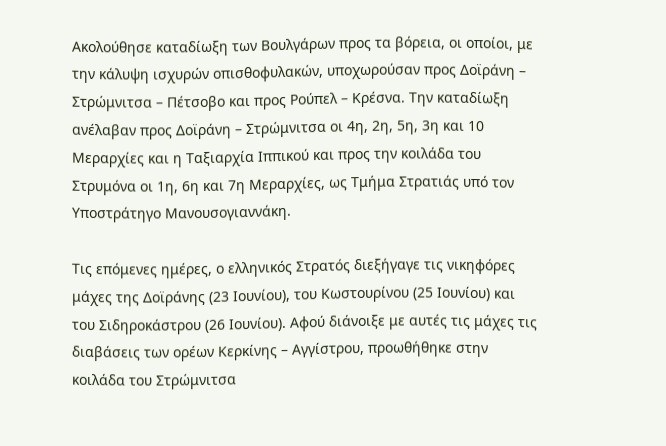Ακολούθησε καταδίωξη των Βουλγάρων προς τα βόρεια, οι οποίοι, με την κάλυψη ισχυρών οπισθοφυλακών, υποχωρούσαν προς Δοϊράνη – Στρώμνιτσα – Πέτσοβο και προς Ρούπελ – Κρέσνα. Την καταδίωξη ανέλαβαν προς Δοϊράνη – Στρώμνιτσα οι 4η, 2η, 5η, 3η και 10 Μεραρχίες και η Ταξιαρχία Ιππικού και προς την κοιλάδα του Στρυμόνα οι 1η, 6η και 7η Μεραρχίες, ως Τμήμα Στρατιάς υπό τον Υποστράτηγο Μανουσογιαννάκη.

Τις επόμενες ημέρες, ο ελληνικός Στρατός διεξήγαγε τις νικηφόρες μάχες της Δοϊράνης (23 Ιουνίου), του Κωστουρίνου (25 Ιουνίου) και του Σιδηροκάστρου (26 Ιουνίου). Αφού διάνοιξε με αυτές τις μάχες τις διαβάσεις των ορέων Κερκίνης – Αγγίστρου, προωθήθηκε στην κοιλάδα του Στρώμνιτσα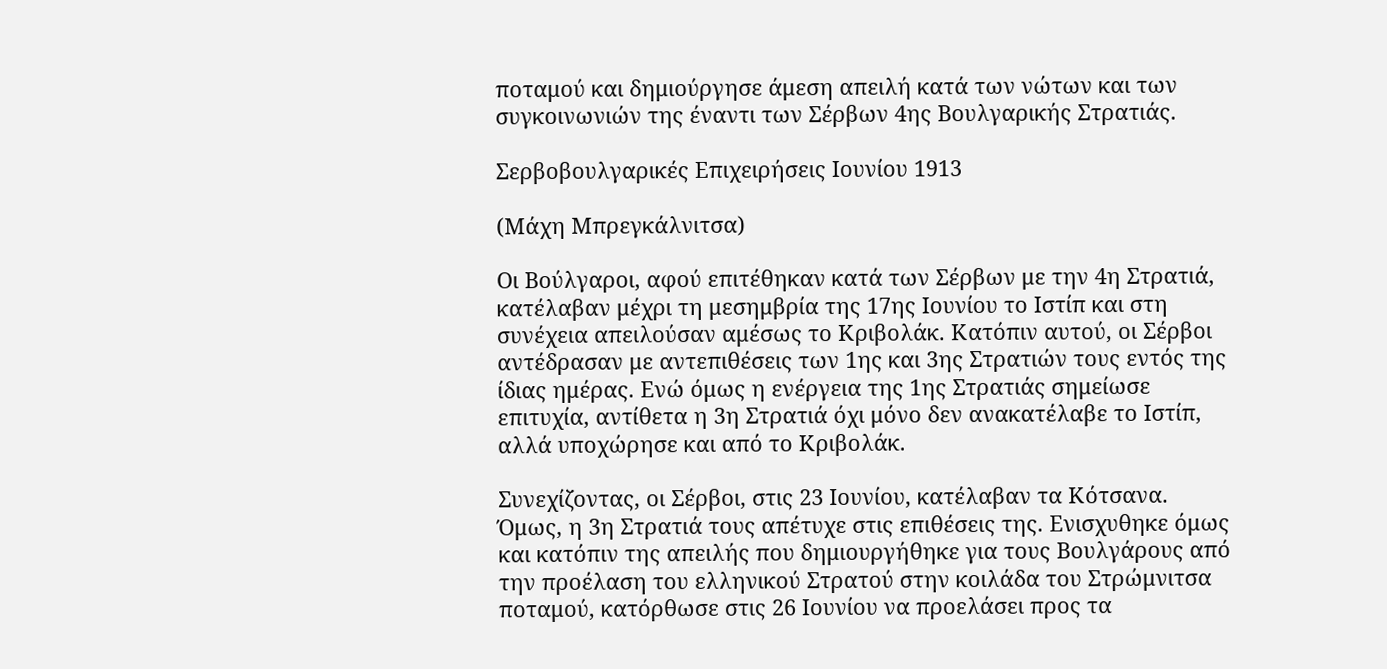ποταμού και δημιούργησε άμεση απειλή κατά των νώτων και των συγκοινωνιών της έναντι των Σέρβων 4ης Βουλγαρικής Στρατιάς.

Σερβοβουλγαρικές Επιχειρήσεις Ιουνίου 1913

(Μάχη Μπρεγκάλνιτσα)

Οι Βούλγαροι, αφού επιτέθηκαν κατά των Σέρβων με την 4η Στρατιά, κατέλαβαν μέχρι τη μεσημβρία της 17ης Ιουνίου το Ιστίπ και στη συνέχεια απειλούσαν αμέσως το Κριβολάκ. Κατόπιν αυτού, οι Σέρβοι αντέδρασαν με αντεπιθέσεις των 1ης και 3ης Στρατιών τους εντός της ίδιας ημέρας. Ενώ όμως η ενέργεια της 1ης Στρατιάς σημείωσε επιτυχία, αντίθετα η 3η Στρατιά όχι μόνο δεν ανακατέλαβε το Ιστίπ, αλλά υποχώρησε και από το Κριβολάκ.

Συνεχίζοντας, οι Σέρβοι, στις 23 Ιουνίου, κατέλαβαν τα Κότσανα. Όμως, η 3η Στρατιά τους απέτυχε στις επιθέσεις της. Ενισχυθηκε όμως και κατόπιν της απειλής που δημιουργήθηκε για τους Βουλγάρους από την προέλαση του ελληνικού Στρατού στην κοιλάδα του Στρώμνιτσα ποταμού, κατόρθωσε στις 26 Ιουνίου να προελάσει προς τα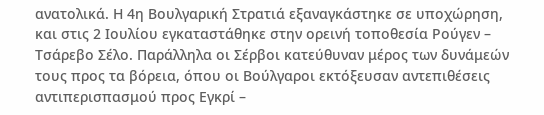ανατολικά. Η 4η Βουλγαρική Στρατιά εξαναγκάστηκε σε υποχώρηση, και στις 2 Ιουλίου εγκαταστάθηκε στην ορεινή τοποθεσία Ρούγεν – Τσάρεβο Σέλο. Παράλληλα οι Σέρβοι κατεύθυναν μέρος των δυνάμεών τους προς τα βόρεια, όπου οι Βούλγαροι εκτόξευσαν αντεπιθέσεις αντιπερισπασμού προς Εγκρί –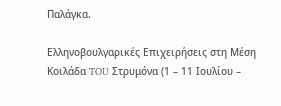Παλάγκα.

Ελληνοβουλγαρικές Επιχειρήσεις στη Μέση Κοιλάδα TOU Στρυμόνα (1 – 11 Ιουλίου –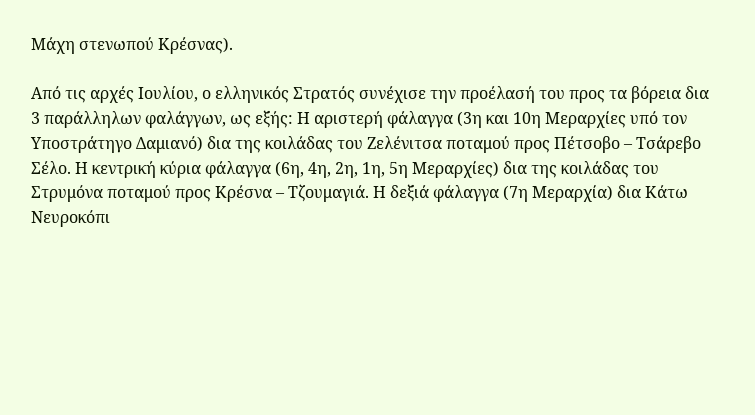Μάχη στενωπού Κρέσνας).

Από τις αρχές Ιουλίου, ο ελληνικός Στρατός συνέχισε την προέλασή του προς τα βόρεια δια 3 παράλληλων φαλάγγων, ως εξής: Η αριστερή φάλαγγα (3η και 10η Μεραρχίες υπό τον Υποστράτηγο Δαμιανό) δια της κοιλάδας του Ζελένιτσα ποταμού προς Πέτσοβο – Τσάρεβο Σέλο. Η κεντρική κύρια φάλαγγα (6η, 4η, 2η, 1η, 5η Μεραρχίες) δια της κοιλάδας του Στρυμόνα ποταμού προς Κρέσνα – Τζουμαγιά. Η δεξιά φάλαγγα (7η Μεραρχία) δια Κάτω Νευροκόπι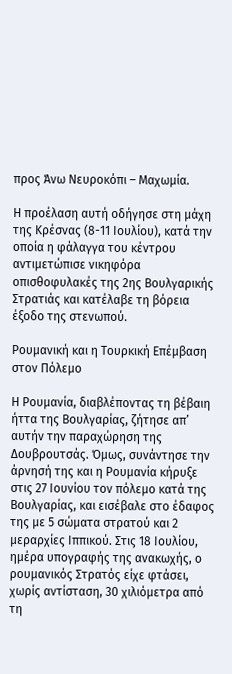προς Άνω Νευροκόπι – Μαχωμία.

Η προέλαση αυτή οδήγησε στη μάχη της Κρέσνας (8-11 Ιουλίου), κατά την οποία η φάλαγγα του κέντρου αντιμετώπισε νικηφόρα οπισθοφυλακές της 2ης Βουλγαρικής Στρατιάς και κατέλαβε τη βόρεια έξοδο της στενωπού.

Ρουμανική και η Τουρκική Επέμβαση στον Πόλεμο

Η Ρουμανία, διαβλέποντας τη βέβαιη ήττα της Βουλγαρίας, ζήτησε απ’ αυτήν την παραχώρηση της Δουβρουτσάς. Όμως, συνάντησε την άρνησή της και η Ρουμανία κήρυξε στις 27 Ιουνίου τον πόλεμο κατά της Βουλγαρίας, και εισέβαλε στο έδαφος της με 5 σώματα στρατού και 2 μεραρχίες Ιππικού. Στις 18 Ιουλίου, ημέρα υπογραφής της ανακωχής, ο ρουμανικός Στρατός είχε φτάσει, χωρίς αντίσταση, 30 χιλιόμετρα από τη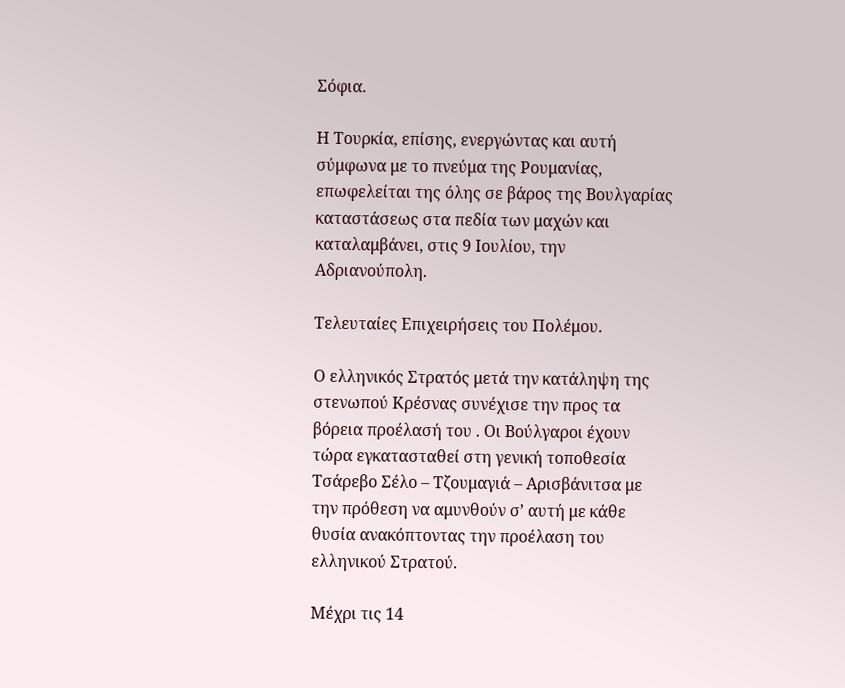Σόφια.

Η Τουρκία, επίσης, ενεργώντας και αυτή σύμφωνα με το πνεύμα της Ρουμανίας, επωφελείται της όλης σε βάρος της Βουλγαρίας καταστάσεως στα πεδία των μαχών και καταλαμβάνει, στις 9 Ιουλίου, την Αδριανούπολη.

Τελευταίες Επιχειρήσεις του Πολέμου.

Ο ελληνικός Στρατός μετά την κατάληψη της στενωπού Κρέσνας συνέχισε την προς τα βόρεια προέλασή του . Οι Βούλγαροι έχουν τώρα εγκατασταθεί στη γενική τοποθεσία Τσάρεβο Σέλο – Τζουμαγιά – Αρισβάνιτσα με την πρόθεση να αμυνθούν σ’ αυτή με κάθε θυσία ανακόπτοντας την προέλαση του ελληνικού Στρατού.

Μέχρι τις 14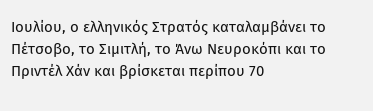Ιουλίου, ο ελληνικός Στρατός καταλαμβάνει το Πέτσοβο, το Σιμιτλή, το Άνω Νευροκόπι και το Πριντέλ Χάν και βρίσκεται περίπου 70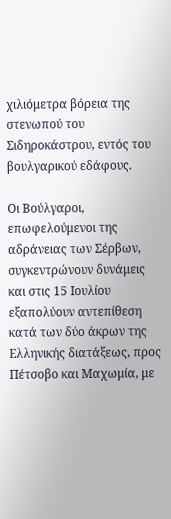χιλιόμετρα βόρεια της στενωπού του Σιδηροκάστρου, εντός του βουλγαρικού εδάφους.

Οι Βούλγαροι, επωφελούμενοι της αδράνειας των Σέρβων, συγκεντρώνουν δυνάμεις και στις 15 Ιουλίου εξαπολύουν αντεπίθεση κατά των δύο άκρων της Ελληνικής διατάξεως, προς Πέτσοβο και Μαχωμία, με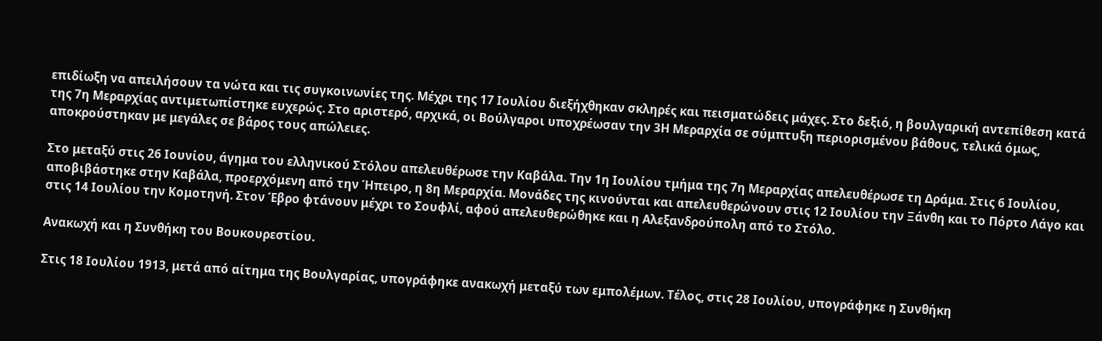επιδίωξη να απειλήσουν τα νώτα και τις συγκοινωνίες της. Μέχρι της 17 Ιουλίου διεξήχθηκαν σκληρές και πεισματώδεις μάχες. Στο δεξιό, η βουλγαρική αντεπίθεση κατά της 7η Μεραρχίας αντιμετωπίστηκε ευχερώς. Στο αριστερό, αρχικά, οι Βούλγαροι υποχρέωσαν την 3Η Μεραρχία σε σύμπτυξη περιορισμένου βάθους, τελικά όμως, αποκρούστηκαν με μεγάλες σε βάρος τους απώλειες.

Στο μεταξύ στις 26 Ιουνίου, άγημα του ελληνικού Στόλου απελευθέρωσε την Καβάλα. Την 1η Ιουλίου τμήμα της 7η Μεραρχίας απελευθέρωσε τη Δράμα. Στις 6 Ιουλίου, αποβιβάστηκε στην Καβάλα, προερχόμενη από την Ήπειρο, η 8η Μεραρχία. Μονάδες της κινούνται και απελευθερώνουν στις 12 Ιουλίου την Ξάνθη και το Πόρτο Λάγο και στις 14 Ιουλίου την Κομοτηνή. Στον Έβρο φτάνουν μέχρι το Σουφλί, αφού απελευθερώθηκε και η Αλεξανδρούπολη από το Στόλο.

Ανακωχή και η Συνθήκη του Βουκουρεστίου.

Στις 18 Ιουλίου 1913, μετά από αίτημα της Βουλγαρίας, υπογράφηκε ανακωχή μεταξύ των εμπολέμων. Τέλος, στις 28 Ιουλίου, υπογράφηκε η Συνθήκη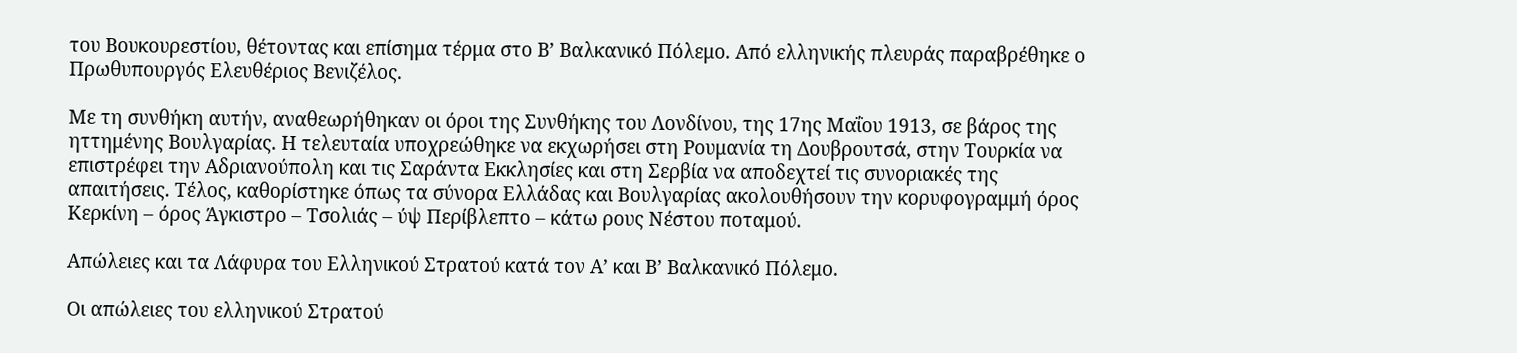του Βουκουρεστίου, θέτοντας και επίσημα τέρμα στο Β’ Βαλκανικό Πόλεμο. Από ελληνικής πλευράς παραβρέθηκε ο Πρωθυπουργός Ελευθέριος Βενιζέλος.

Με τη συνθήκη αυτήν, αναθεωρήθηκαν οι όροι της Συνθήκης του Λονδίνου, της 17ης Μαΐου 1913, σε βάρος της ηττημένης Βουλγαρίας. Η τελευταία υποχρεώθηκε να εκχωρήσει στη Ρουμανία τη Δουβρουτσά, στην Τουρκία να επιστρέφει την Αδριανούπολη και τις Σαράντα Εκκλησίες και στη Σερβία να αποδεχτεί τις συνοριακές της απαιτήσεις. Τέλος, καθορίστηκε όπως τα σύνορα Ελλάδας και Βουλγαρίας ακολουθήσουν την κορυφογραμμή όρος Κερκίνη – όρος Άγκιστρο – Τσολιάς – ύψ Περίβλεπτο – κάτω ρους Νέστου ποταμού.

Απώλειες και τα Λάφυρα του Ελληνικού Στρατού κατά τον Α’ και Β’ Βαλκανικό Πόλεμο.

Οι απώλειες του ελληνικού Στρατού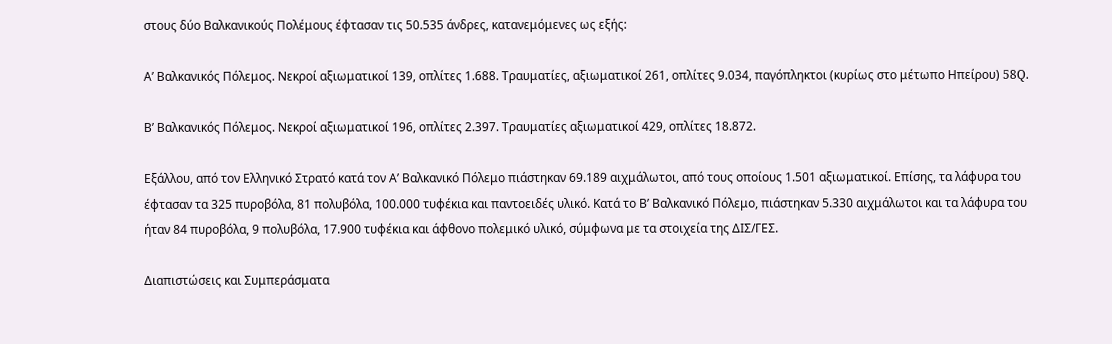στους δύο Βαλκανικούς Πολέμους έφτασαν τις 50.535 άνδρες, κατανεμόμενες ως εξής:

Α’ Βαλκανικός Πόλεμος. Νεκροί αξιωματικοί 139, οπλίτες 1.688. Τραυματίες, αξιωματικοί 261, οπλίτες 9.034, παγόπληκτοι (κυρίως στο μέτωπο Ηπείρου) 58Q.

Β’ Βαλκανικός Πόλεμος. Νεκροί αξιωματικοί 196, οπλίτες 2.397. Τραυματίες αξιωματικοί 429, οπλίτες 18.872.

Εξάλλου, από τον Ελληνικό Στρατό κατά τον Α’ Βαλκανικό Πόλεμο πιάστηκαν 69.189 αιχμάλωτοι, από τους οποίους 1.501 αξιωματικοί. Επίσης, τα λάφυρα του έφτασαν τα 325 πυροβόλα, 81 πολυβόλα, 100.000 τυφέκια και παντοειδές υλικό. Κατά το Β’ Βαλκανικό Πόλεμο, πιάστηκαν 5.330 αιχμάλωτοι και τα λάφυρα του ήταν 84 πυροβόλα, 9 πολυβόλα, 17.900 τυφέκια και άφθονο πολεμικό υλικό, σύμφωνα με τα στοιχεία της ΔΙΣ/ΓΕΣ.

Διαπιστώσεις και Συμπεράσματα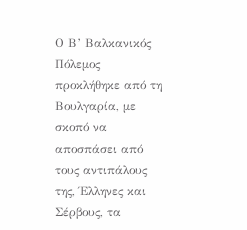Ο Β’ Βαλκανικός Πόλεμος προκλήθηκε από τη Βουλγαρία, με σκοπό να αποσπάσει από τους αντιπάλους της, Έλληνες και Σέρβους, τα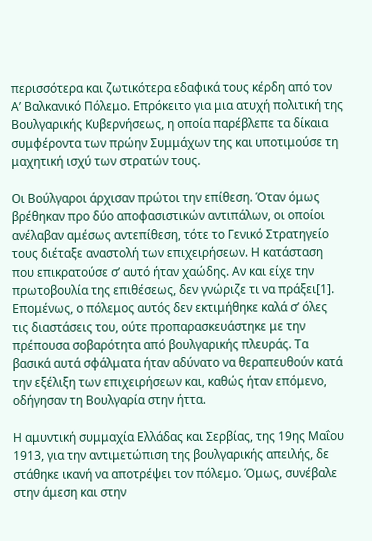περισσότερα και ζωτικότερα εδαφικά τους κέρδη από τον Α’ Βαλκανικό Πόλεμο. Επρόκειτο για μια ατυχή πολιτική της Βουλγαρικής Κυβερνήσεως, η οποία παρέβλεπε τα δίκαια συμφέροντα των πρώην Συμμάχων της και υποτιμούσε τη μαχητική ισχύ των στρατών τους.

Οι Βούλγαροι άρχισαν πρώτοι την επίθεση. Όταν όμως βρέθηκαν προ δύο αποφασιστικών αντιπάλων, οι οποίοι ανέλαβαν αμέσως αντεπίθεση, τότε το Γενικό Στρατηγείο τους διέταξε αναστολή των επιχειρήσεων. Η κατάσταση που επικρατούσε σ’ αυτό ήταν χαώδης. Αν και είχε την πρωτοβουλία της επιθέσεως, δεν γνώριζε τι να πράξει[1]. Επομένως, ο πόλεμος αυτός δεν εκτιμήθηκε καλά σ’ όλες τις διαστάσεις του, ούτε προπαρασκευάστηκε με την πρέπουσα σοβαρότητα από βουλγαρικής πλευράς. Τα βασικά αυτά σφάλματα ήταν αδύνατο να θεραπευθούν κατά την εξέλιξη των επιχειρήσεων και, καθώς ήταν επόμενο, οδήγησαν τη Βουλγαρία στην ήττα.

Η αμυντική συμμαχία Ελλάδας και Σερβίας, της 19ης Μαΐου 1913, για την αντιμετώπιση της βουλγαρικής απειλής, δε στάθηκε ικανή να αποτρέψει τον πόλεμο. Όμως, συνέβαλε στην άμεση και στην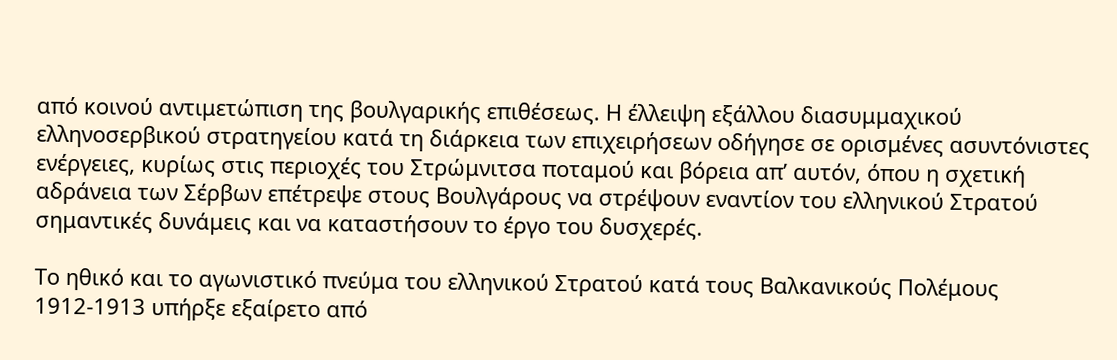από κοινού αντιμετώπιση της βουλγαρικής επιθέσεως. Η έλλειψη εξάλλου διασυμμαχικού ελληνοσερβικού στρατηγείου κατά τη διάρκεια των επιχειρήσεων οδήγησε σε ορισμένες ασυντόνιστες ενέργειες, κυρίως στις περιοχές του Στρώμνιτσα ποταμού και βόρεια απ’ αυτόν, όπου η σχετική αδράνεια των Σέρβων επέτρεψε στους Βουλγάρους να στρέψουν εναντίον του ελληνικού Στρατού σημαντικές δυνάμεις και να καταστήσουν το έργο του δυσχερές.

Το ηθικό και το αγωνιστικό πνεύμα του ελληνικού Στρατού κατά τους Βαλκανικούς Πολέμους 1912-1913 υπήρξε εξαίρετο από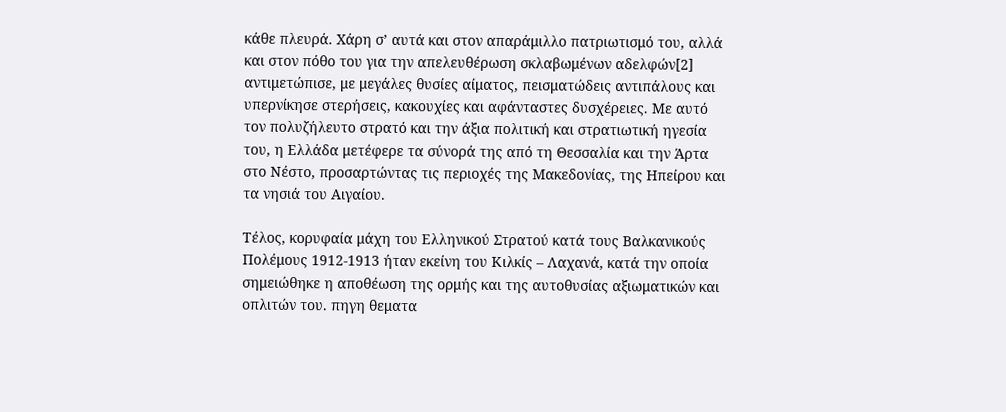κάθε πλευρά. Χάρη σ’ αυτά και στον απαράμιλλο πατριωτισμό του, αλλά και στον πόθο του για την απελευθέρωση σκλαβωμένων αδελφών[2] αντιμετώπισε, με μεγάλες θυσίες αίματος, πεισματώδεις αντιπάλους και υπερνίκησε στερήσεις, κακουχίες και αφάνταστες δυσχέρειες. Με αυτό τον πολυζήλευτο στρατό και την άξια πολιτική και στρατιωτική ηγεσία του, η Ελλάδα μετέφερε τα σύνορά της από τη Θεσσαλία και την Άρτα στο Νέστο, προσαρτώντας τις περιοχές της Μακεδονίας, της Ηπείρου και τα νησιά του Αιγαίου.

Τέλος, κορυφαία μάχη του Ελληνικού Στρατού κατά τους Βαλκανικούς Πολέμους 1912-1913 ήταν εκείνη του Κιλκίς – Λαχανά, κατά την οποία σημειώθηκε η αποθέωση της ορμής και της αυτοθυσίας αξιωματικών και οπλιτών του. πηγη θεματα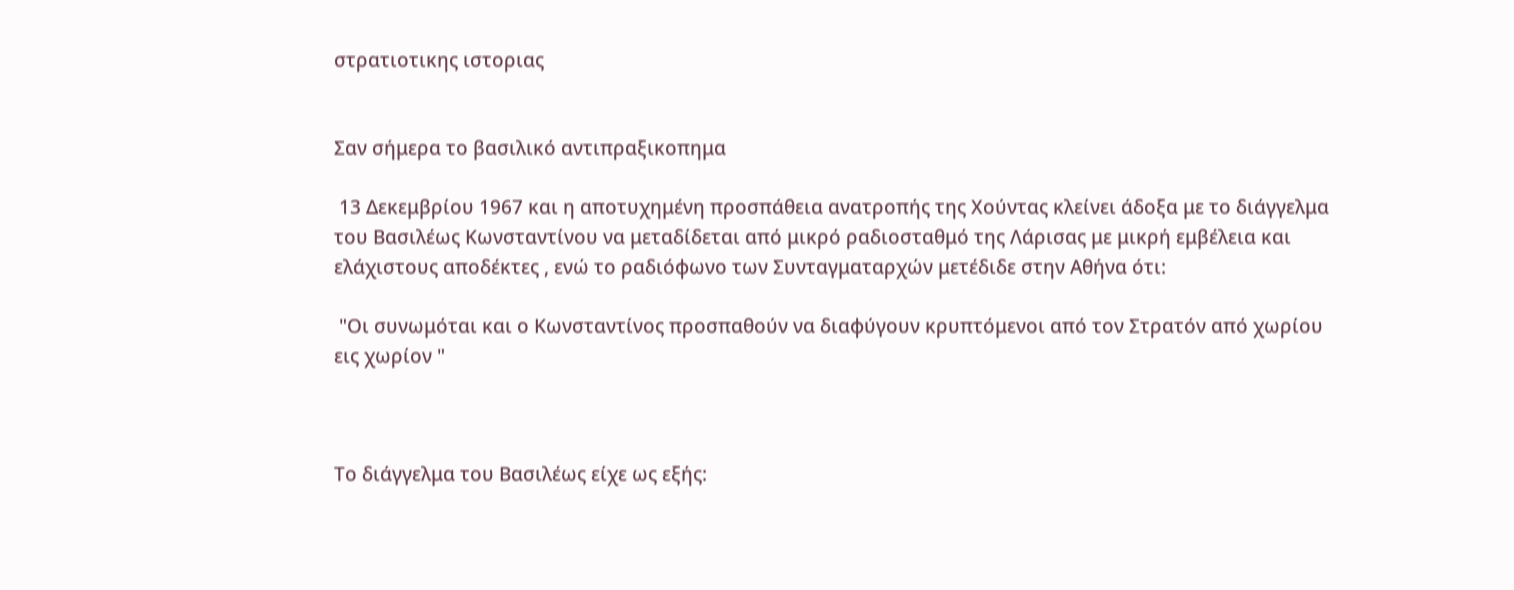στρατιοτικης ιστοριας


Σαν σήμερα το βασιλικό αντιπραξικοπημα

 13 Δεκεμβρίου 1967 και η αποτυχημένη προσπάθεια ανατροπής της Χούντας κλείνει άδοξα με το διάγγελμα του Βασιλέως Κωνσταντίνου να μεταδίδεται από μικρό ραδιοσταθμό της Λάρισας με μικρή εμβέλεια και ελάχιστους αποδέκτες , ενώ το ραδιόφωνο των Συνταγματαρχών μετέδιδε στην Αθήνα ότι:

 "Οι συνωμόται και ο Κωνσταντίνος προσπαθούν να διαφύγουν κρυπτόμενοι από τον Στρατόν από χωρίου εις χωρίον "



Το διάγγελμα του Βασιλέως είχε ως εξής: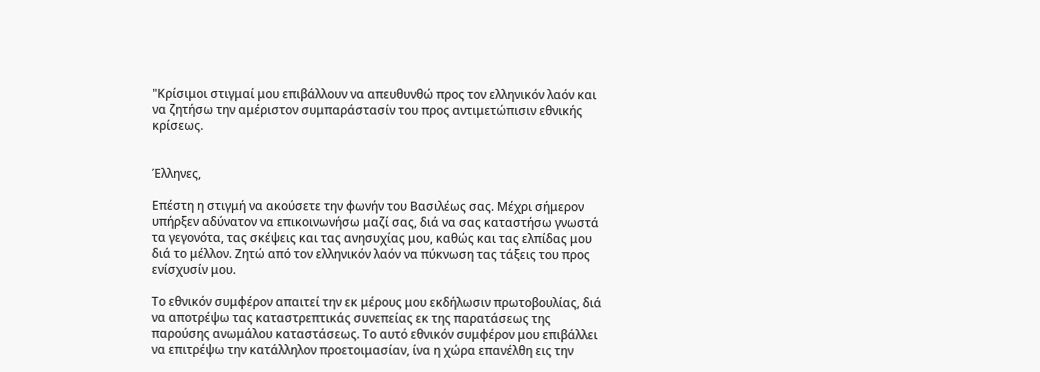"Κρίσιμοι στιγμαί μου επιβάλλουν να απευθυνθώ προς τον ελληνικόν λαόν και να ζητήσω την αμέριστον συμπαράστασίν του προς αντιμετώπισιν εθνικής κρίσεως.


Έλληνες,

Επέστη η στιγμή να ακούσετε την φωνήν του Βασιλέως σας. Μέχρι σήμερον υπήρξεν αδύνατον να επικοινωνήσω μαζί σας, διά να σας καταστήσω γνωστά τα γεγονότα, τας σκέψεις και τας ανησυχίας μου, καθώς και τας ελπίδας μου διά το μέλλον. Ζητώ από τον ελληνικόν λαόν να πύκνωση τας τάξεις του προς ενίσχυσίν μου.

Το εθνικόν συμφέρον απαιτεί την εκ μέρους μου εκδήλωσιν πρωτοβουλίας, διά να αποτρέψω τας καταστρεπτικάς συνεπείας εκ της παρατάσεως της παρούσης ανωμάλου καταστάσεως. Το αυτό εθνικόν συμφέρον μου επιβάλλει να επιτρέψω την κατάλληλον προετοιμασίαν, ίνα η χώρα επανέλθη εις την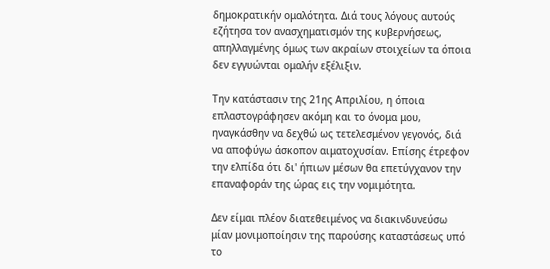δημοκρατικήν ομαλότητα. Διά τους λόγους αυτούς εζήτησα τον ανασχηματισμόν της κυβερνήσεως, απηλλαγμένης όμως των ακραίων στοιχείων τα όποια δεν εγγυώνται ομαλήν εξέλιξιν.

Την κατάστασιν της 21ης Απριλίου, η όποια επλαστογράφησεν ακόμη και το όνομα μου, ηναγκάσθην να δεχθώ ως τετελεσμένον γεγονός, διά να αποφύγω άσκοπον αιματοχυσίαν. Επίσης έτρεφον την ελπίδα ότι δι' ήπιων μέσων θα επετύγχανον την επαναφοράν της ώρας εις την νομιμότητα.

Δεν είμαι πλέον διατεθειμένος να διακινδυνεύσω μίαν μονιμοποίησιν της παρούσης καταστάσεως υπό το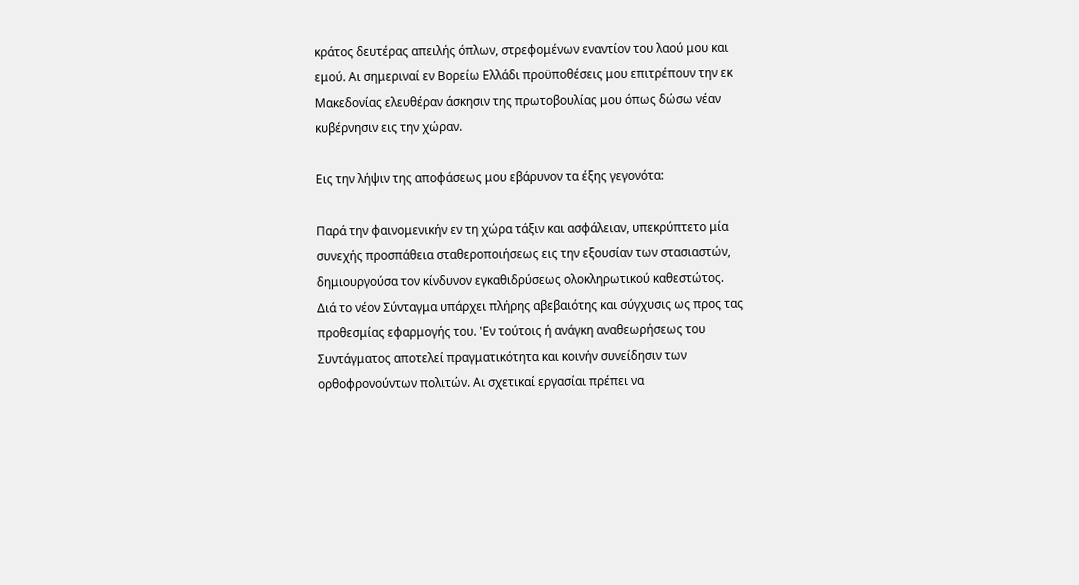κράτος δευτέρας απειλής όπλων, στρεφομένων εναντίον του λαού μου και εμού. Αι σημεριναί εν Βορείω Ελλάδι προϋποθέσεις μου επιτρέπουν την εκ Μακεδονίας ελευθέραν άσκησιν της πρωτοβουλίας μου όπως δώσω νέαν κυβέρνησιν εις την χώραν.

Εις την λήψιν της αποφάσεως μου εβάρυνον τα έξης γεγονότα:

Παρά την φαινομενικήν εν τη χώρα τάξιν και ασφάλειαν, υπεκρύπτετο μία συνεχής προσπάθεια σταθεροποιήσεως εις την εξουσίαν των στασιαστών, δημιουργούσα τον κίνδυνον εγκαθιδρύσεως ολοκληρωτικού καθεστώτος. Διά το νέον Σύνταγμα υπάρχει πλήρης αβεβαιότης και σύγχυσις ως προς τας προθεσμίας εφαρμογής του. 'Εν τούτοις ή ανάγκη αναθεωρήσεως του Συντάγματος αποτελεί πραγματικότητα και κοινήν συνείδησιν των ορθοφρονούντων πολιτών. Αι σχετικαί εργασίαι πρέπει να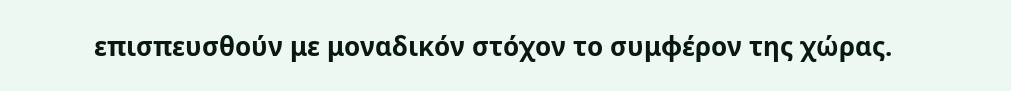επισπευσθούν με μοναδικόν στόχον το συμφέρον της χώρας.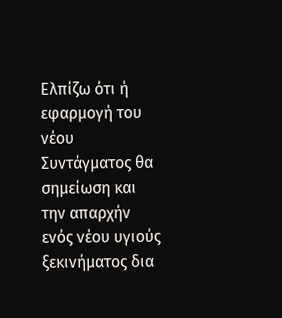Ελπίζω ότι ή εφαρμογή του νέου Συντάγματος θα σημείωση και την απαρχήν ενός νέου υγιούς ξεκινήματος δια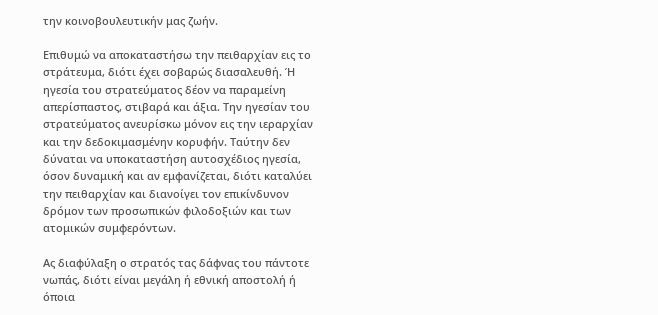την κοινοβουλευτικήν μας ζωήν.

Επιθυμώ να αποκαταστήσω την πειθαρχίαν εις το στράτευμα, διότι έχει σοβαρώς διασαλευθή. Ή ηγεσία του στρατεύματος δέον να παραμείνη απερίσπαστος, στιβαρά και άξια. Την ηγεσίαν του στρατεύματος ανευρίσκω μόνον εις την ιεραρχίαν και την δεδοκιμασμένην κορυφήν. Ταύτην δεν δύναται να υποκαταστήση αυτοσχέδιος ηγεσία, όσον δυναμική και αν εμφανίζεται, διότι καταλύει την πειθαρχίαν και διανοίγει τον επικίνδυνον δρόμον των προσωπικών φιλοδοξιών και των ατομικών συμφερόντων.

Ας διαφύλαξη ο στρατός τας δάφνας του πάντοτε νωπάς, διότι είναι μεγάλη ή εθνική αποστολή ή όποια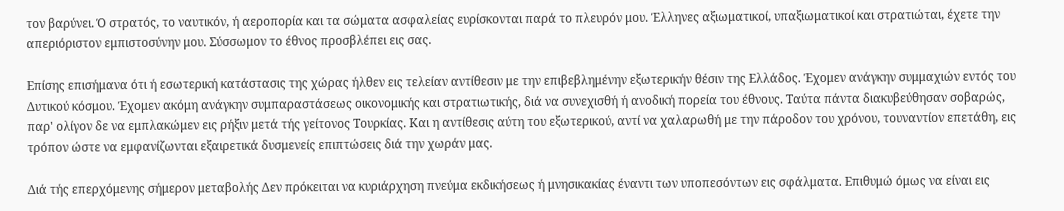τον βαρύνει. Ό στρατός, το ναυτικόν, ή αεροπορία και τα σώματα ασφαλείας ευρίσκονται παρά το πλευρόν μου. Έλληνες αξιωματικοί, υπαξιωματικοί και στρατιώται, έχετε την απεριόριστον εμπιστοσύνην μου. Σύσσωμον το έθνος προσβλέπει εις σας.

Επίσης επισήμανα ότι ή εσωτερική κατάστασις της χώρας ήλθεν εις τελείαν αντίθεσιν με την επιβεβλημένην εξωτερικήν θέσιν της Ελλάδος. Έχομεν ανάγκην συμμαχιών εντός του Δυτικού κόσμου. Έχομεν ακόμη ανάγκην συμπαραστάσεως οικονομικής και στρατιωτικής, διά να συνεχισθή ή ανοδική πορεία του έθνους. Ταύτα πάντα διακυβεύθησαν σοβαρώς, παρ' ολίγον δε να εμπλακώμεν εις ρήξιν μετά τής γείτονος Τουρκίας. Και η αντίθεσις αύτη του εξωτερικού, αντί να χαλαρωθή με την πάροδον του χρόνου, τουναντίον επετάθη, εις τρόπον ώστε να εμφανίζωνται εξαιρετικά δυσμενείς επιπτώσεις διά την χωράν μας.

Διά τής επερχόμενης σήμερον μεταβολής Δεν πρόκειται να κυριάρχηση πνεύμα εκδικήσεως ή μνησικακίας έναντι των υποπεσόντων εις σφάλματα. Επιθυμώ όμως να είναι εις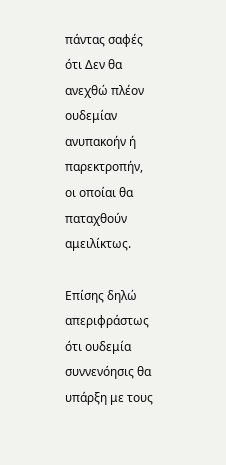πάντας σαφές ότι Δεν θα ανεχθώ πλέον ουδεμίαν ανυπακοήν ή παρεκτροπήν, οι οποίαι θα παταχθούν αμειλίκτως.

Επίσης δηλώ απεριφράστως ότι ουδεμία συννενόησις θα υπάρξη με τους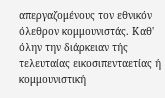απεργαζομένους τον εθνικόν όλεθρον κομμουνιστάς. Καθ' όλην την διάρκειαν τής τελευταίας εικοσιπενταετίας ή κομμουνιστική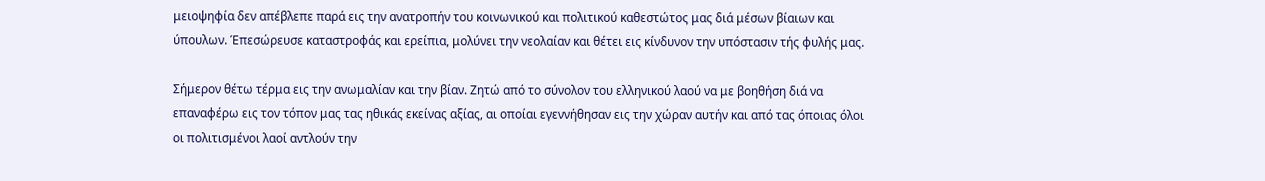μειοψηφία δεν απέβλεπε παρά εις την ανατροπήν του κοινωνικού και πολιτικού καθεστώτος μας διά μέσων βίαιων και ύπουλων. Έπεσώρευσε καταστροφάς και ερείπια, μολύνει την νεολαίαν και θέτει εις κίνδυνον την υπόστασιν τής φυλής μας.

Σήμερον θέτω τέρμα εις την ανωμαλίαν και την βίαν. Ζητώ από το σύνολον του ελληνικού λαού να με βοηθήση διά να επαναφέρω εις τον τόπον μας τας ηθικάς εκείνας αξίας, αι οποίαι εγεννήθησαν εις την χώραν αυτήν και από τας όποιας όλοι οι πολιτισμένοι λαοί αντλούν την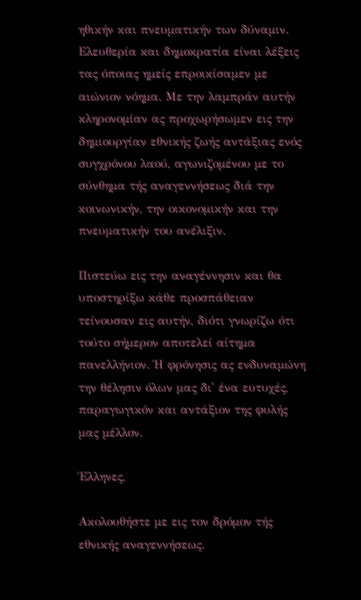ηθικήν και πνευματικήν των δύναμιν. Ελευθερία και δημοκρατία είναι λέξεις τας όποιας ημείς επροικίσαμεν με αιώνιον νόημα. Με την λαμπράν αυτήν κληρονομίαν ας προχωρήσωμεν εις την δημιουργίαν εθνικής ζωής αντάξιας ενός συγχρόνου λαού, αγωνιζομένου με το σύνθημα τής αναγεννήσεως διά την κοινωνικήν, την οικονομικήν και την πνευματικήν του ανέλιξιν.

Πιστεύω εις την αναγέννησιν και θα υποστηρίξω κάθε προσπάθειαν τείνουσαν εις αυτήν, διότι γνωρίζω ότι τούτο σήμερον αποτελεί αίτημα πανελλήνιον. Ή φρόνησις ας ενδυναμώνη την θέλησιν όλων μας δι' ένα ευτυχές, παραγωγικόν και αντάξιον της φυλής μας μέλλον.

Έλληνες,

Ακολουθήστε με εις τον δρόμον τής εθνικής αναγεννήσεως.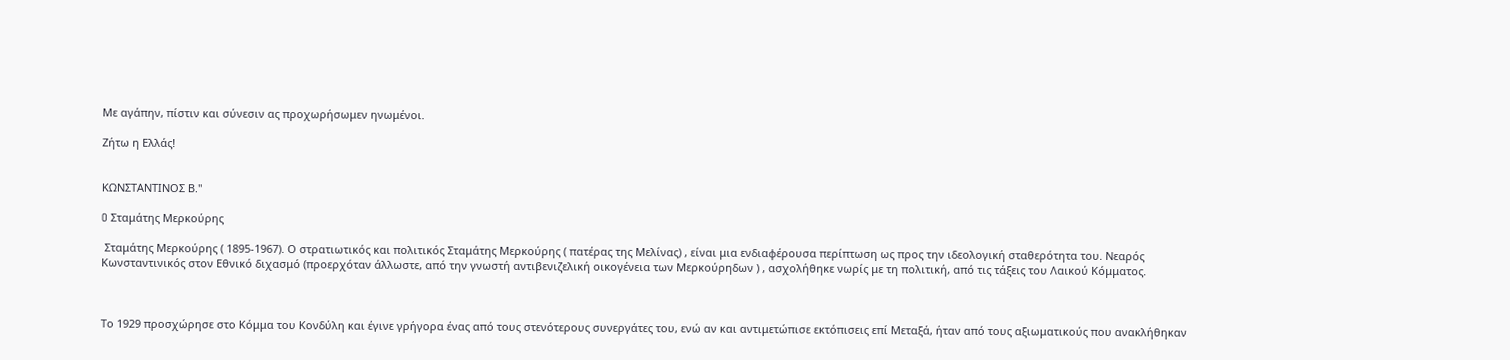Με αγάπην, πίστιν και σύνεσιν ας προχωρήσωμεν ηνωμένοι.

Ζήτω η Ελλάς!


ΚΩΝΣΤΑΝΤΙΝΟΣ Β."

O Σταμάτης Μερκούρης

 Σταμάτης Μερκούρης ( 1895-1967). Ο στρατιωτικός και πολιτικός Σταμάτης Μερκούρης ( πατέρας της Μελίνας) , είναι μια ενδιαφέρουσα περίπτωση ως προς την ιδεολογική σταθερότητα του. Νεαρός Κωνσταντινικός στον Εθνικό διχασμό (προερχόταν άλλωστε, από την γνωστή αντιβενιζελική οικογένεια των Μερκούρηδων ) , ασχολήθηκε νωρίς με τη πολιτική, από τις τάξεις του Λαικού Κόμματος.



Το 1929 προσχώρησε στο Κόμμα του Κονδύλη και έγινε γρήγορα ένας από τους στενότερους συνεργάτες του, ενώ αν και αντιμετώπισε εκτόπισεις επί Μεταξά, ήταν από τους αξιωματικούς που ανακλήθηκαν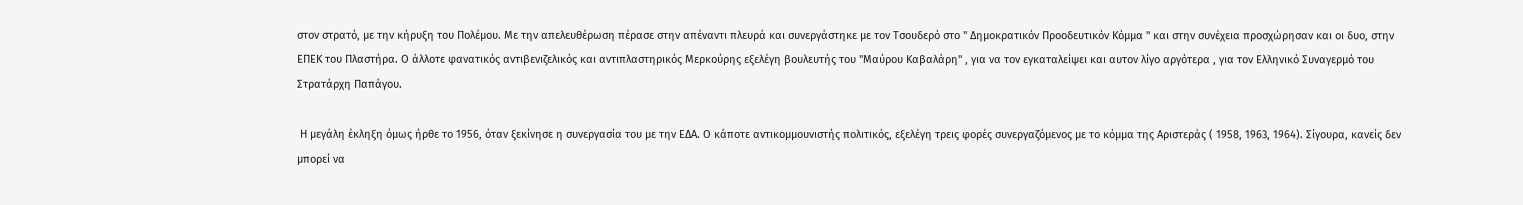στον στρατό, με την κήρυξη του Πολέμου. Με την απελευθέρωση πέρασε στην απέναντι πλευρά και συνεργάστηκε με τον Τσουδερό στο " Δημοκρατικόν Προοδευτικόν Κόμμα " και στην συνέχεια προσχώρησαν και οι δυο, στην ΕΠΕΚ του Πλαστήρα. Ο άλλοτε φανατικός αντιβενιζελικός και αντιπλαστηρικός Μερκούρης εξελέγη βουλευτής του "Μαύρου Καβαλάρη" , για να τον εγκαταλείψει και αυτον λίγο αργότερα , για τον Ελληνικό Συναγερμό του Στρατάρχη Παπάγου.

 Η μεγάλη έκληξη όμως ήρθε το 1956, όταν ξεκίνησε η συνεργασία του με την ΕΔΑ. Ο κάποτε αντικομμουνιστής πολιτικός, εξελέγη τρεις φορές συνεργαζόμενος με το κόμμα της Αριστεράς ( 1958, 1963, 1964). Σίγουρα, κανείς δεν μπορεί να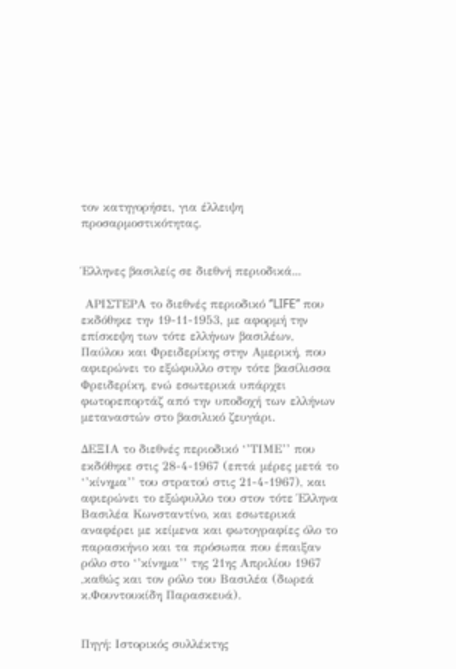τον κατηγορήσει, για έλλειψη προσαρμοστικότητας.


Έλληνες βασιλείς σε διεθνή περιοδικά...

 ΑΡΙΣΤΕΡΑ το διεθνές περιοδικό ‘’LIFE’’ που εκδόθηκε την 19-11-1953, με αφορμή την επίσκεψη των τότε ελλήνων βασιλέων, Παύλου και Φρειδερίκης στην Αμερική, που αφιερώνει το εξώφυλλο στην τότε βασίλισσα Φρειδερίκη, ενώ εσωτερικά υπάρχει φωτορεπορτάζ από την υποδοχή των ελλήνων μεταναστών στο βασιλικό ζευγάρι.

ΔΕΞΙΑ το διεθνές περιοδικό ‘’ΤΙΜΕ’’ που εκδόθηκε στις 28-4-1967 (επτά μέρες μετά το ‘’κίνημα’’ του στρατού στις 21-4-1967), και αφιερώνει το εξώφυλλο του στον τότε Έλληνα Βασιλέα Κωνσταντίνο, και εσωτερικά αναφέρει με κείμενα και φωτογραφίες όλο το παρασκήνιο και τα πρόσωπα που έπαιξαν ρόλο στο ‘’κίνημα’’ της 21ης Απριλίου 1967 ,καθώς και τον ρόλο του Βασιλέα (δωρεά κ.Φουντουκίδη Παρασκευά).


Πηγή: Ιστορικός συλλέκτης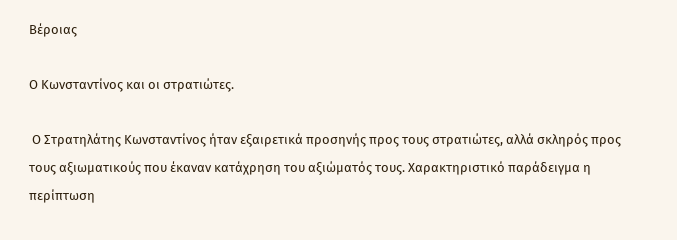Βέροιας

Ο Κωνσταντίνος και οι στρατιώτες.

 Ο Στρατηλάτης Κωνσταντίνος ήταν εξαιρετικά προσηνής προς τους στρατιώτες, αλλά σκληρός προς τους αξιωματικούς που έκαναν κατάχρηση του αξιώματός τους. Χαρακτηριστικό παράδειγμα η περίπτωση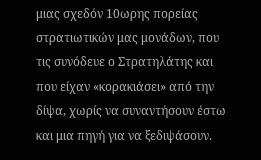μιας σχεδόν 10ωρης πορείας στρατιωτικών μας μονάδων, που τις συνόδευε ο Στρατηλάτης και που είχαν «κορακιάσει» από την δίψα, χωρίς να συναντήσουν έστω και μια πηγή για να ξεδιψάσουν.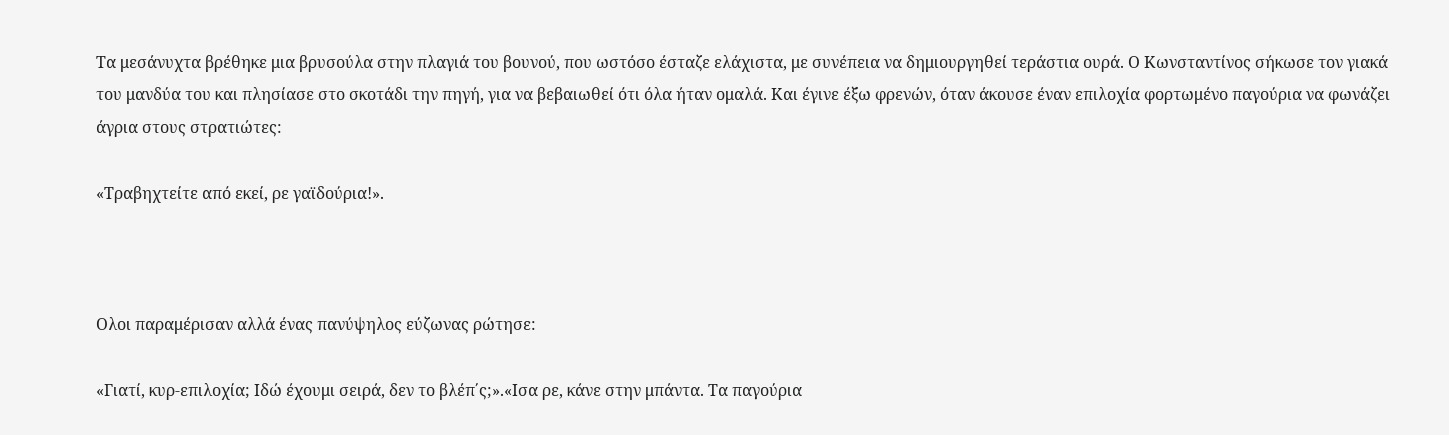Τα μεσάνυχτα βρέθηκε μια βρυσούλα στην πλαγιά του βουνού, που ωστόσο έσταζε ελάχιστα, με συνέπεια να δημιουργηθεί τεράστια ουρά. Ο Κωνσταντίνος σήκωσε τον γιακά του μανδύα του και πλησίασε στο σκοτάδι την πηγή, για να βεβαιωθεί ότι όλα ήταν ομαλά. Και έγινε έξω φρενών, όταν άκουσε έναν επιλοχία φορτωμένο παγούρια να φωνάζει άγρια στους στρατιώτες:

«Τραβηχτείτε από εκεί, ρε γαϊδούρια!».



Ολοι παραμέρισαν αλλά ένας πανύψηλος εύζωνας ρώτησε:

«Γιατί, κυρ-επιλοχία; Ιδώ έχουμι σειρά, δεν το βλέπ΄ς;».«Ισα ρε, κάνε στην μπάντα. Τα παγούρια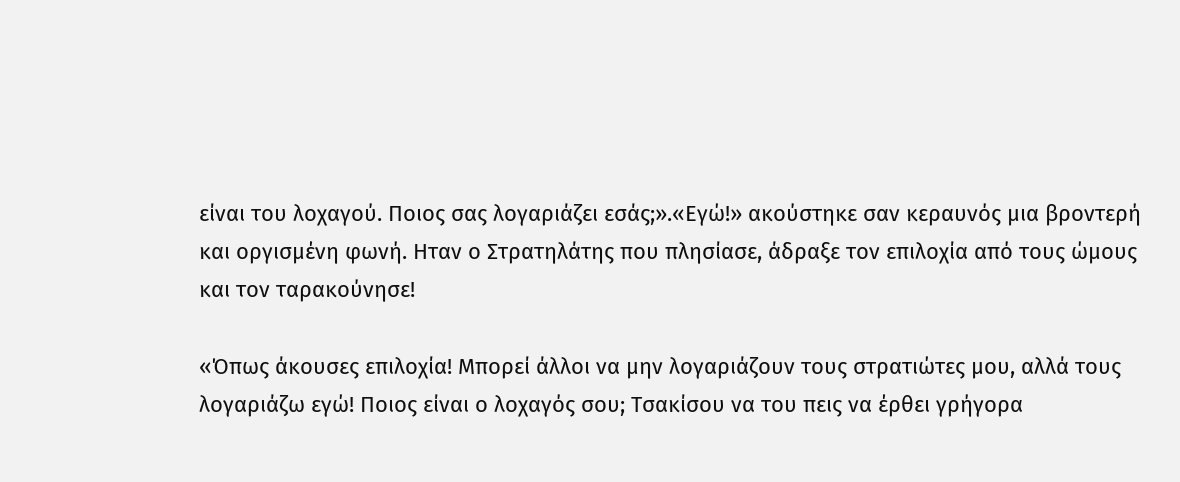είναι του λοχαγού. Ποιος σας λογαριάζει εσάς;».«Εγώ!» ακούστηκε σαν κεραυνός μια βροντερή και οργισμένη φωνή. Ηταν ο Στρατηλάτης που πλησίασε, άδραξε τον επιλοχία από τους ώμους και τον ταρακούνησε!

«Όπως άκουσες επιλοχία! Μπορεί άλλοι να μην λογαριάζουν τους στρατιώτες μου, αλλά τους λογαριάζω εγώ! Ποιος είναι ο λοχαγός σου; Τσακίσου να του πεις να έρθει γρήγορα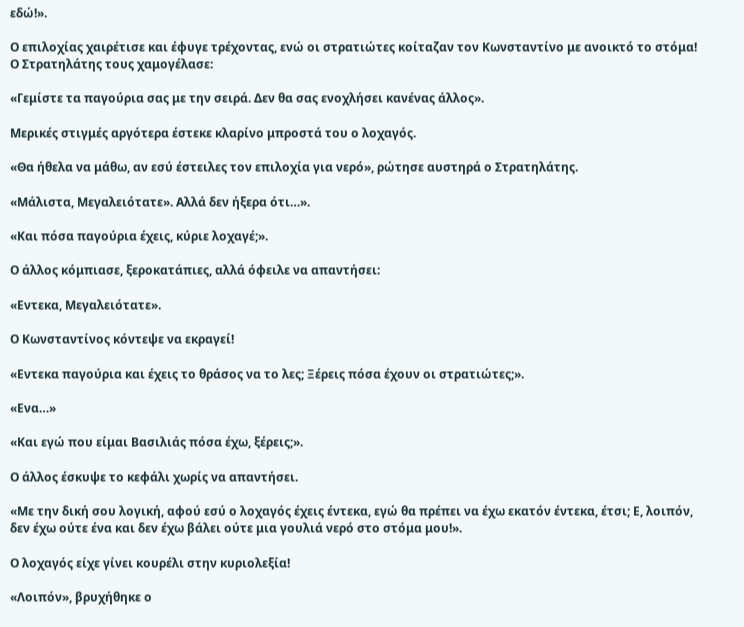εδώ!».

Ο επιλοχίας χαιρέτισε και έφυγε τρέχοντας, ενώ οι στρατιώτες κοίταζαν τον Κωνσταντίνο με ανοικτό το στόμα! Ο Στρατηλάτης τους χαμογέλασε:

«Γεμίστε τα παγούρια σας με την σειρά. Δεν θα σας ενοχλήσει κανένας άλλος».

Μερικές στιγμές αργότερα έστεκε κλαρίνο μπροστά του ο λοχαγός.

«Θα ήθελα να μάθω, αν εσύ έστειλες τον επιλοχία για νερό», ρώτησε αυστηρά ο Στρατηλάτης.

«Μάλιστα, Μεγαλειότατε». Αλλά δεν ήξερα ότι…».

«Και πόσα παγούρια έχεις, κύριε λοχαγέ;».

Ο άλλος κόμπιασε, ξεροκατάπιες, αλλά όφειλε να απαντήσει:

«Εντεκα, Μεγαλειότατε».

Ο Κωνσταντίνος κόντεψε να εκραγεί!

«Εντεκα παγούρια και έχεις το θράσος να το λες; Ξέρεις πόσα έχουν οι στρατιώτες;».

«Ενα…»

«Και εγώ που είμαι Βασιλιάς πόσα έχω, ξέρεις;».

Ο άλλος έσκυψε το κεφάλι χωρίς να απαντήσει.

«Με την δική σου λογική, αφού εσύ ο λοχαγός έχεις έντεκα, εγώ θα πρέπει να έχω εκατόν έντεκα, έτσι; Ε, λοιπόν, δεν έχω ούτε ένα και δεν έχω βάλει ούτε μια γουλιά νερό στο στόμα μου!».

Ο λοχαγός είχε γίνει κουρέλι στην κυριολεξία!

«Λοιπόν», βρυχήθηκε ο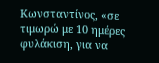Κωνσταντίνος, «σε τιμωρώ με 10 ημέρες φυλάκιση, για να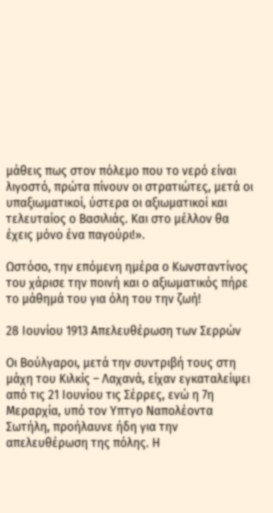μάθεις πως στον πόλεμο που το νερό είναι λιγοστό, πρώτα πίνουν οι στρατιώτες, μετά οι υπαξιωματικοί, ύστερα οι αξιωματικοί και τελευταίος ο Βασιλιάς. Και στο μέλλον θα έχεις μόνο ένα παγούρι!».

Ωστόσο, την επόμενη ημέρα ο Κωνσταντίνος του χάρισε την ποινή και ο αξιωματικός πήρε το μάθημά του για όλη του την ζωή!

28 Ιουνίου 1913 Απελευθέρωση των Σερρών

Οι Βούλγαροι, μετά την συντριβή τους στη μάχη του Κιλκίς – Λαχανά, είχαν εγκαταλείψει από τις 21 Ιουνίου τις Σέρρες, ενώ η 7η Μεραρχία, υπό τον Υπτγο Ναπολέοντα Σωτήλη, προήλαυνε ήδη για την απελευθέρωση της πόλης. Η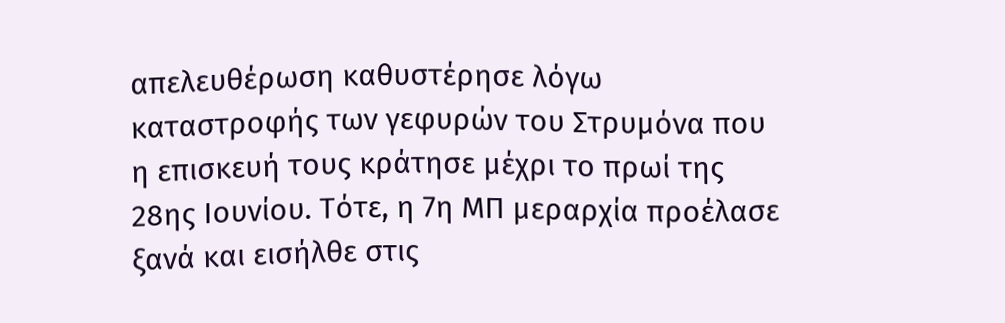απελευθέρωση καθυστέρησε λόγω καταστροφής των γεφυρών του Στρυμόνα που η επισκευή τους κράτησε μέχρι το πρωί της 28ης Ιουνίου. Τότε, η 7η ΜΠ μεραρχία προέλασε ξανά και εισήλθε στις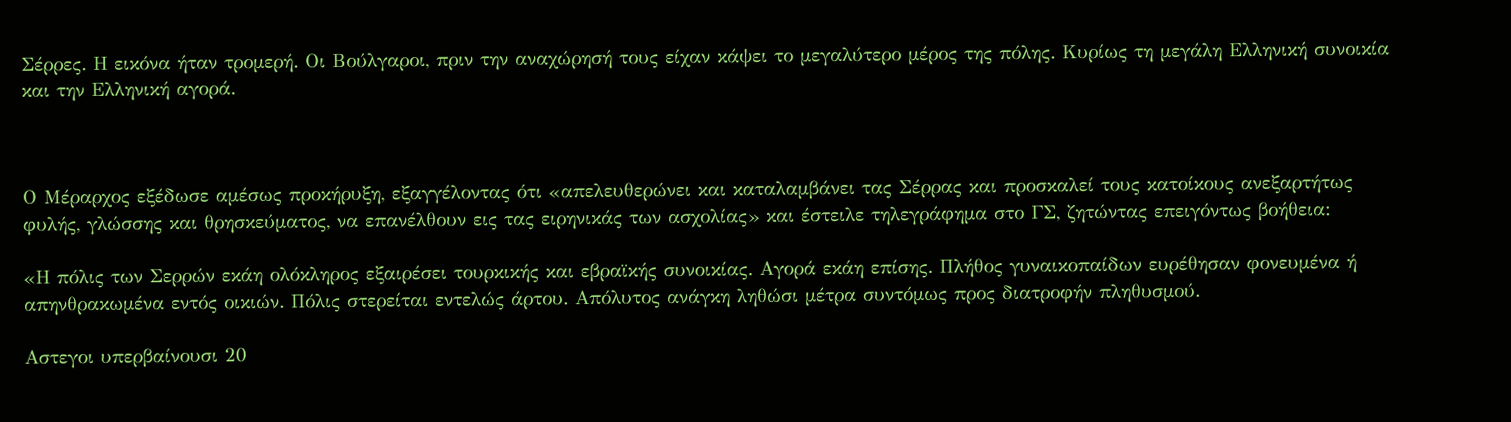Σέρρες. Η εικόνα ήταν τρομερή. Οι Βούλγαροι, πριν την αναχώρησή τους είχαν κάψει το μεγαλύτερο μέρος της πόλης. Κυρίως τη μεγάλη Ελληνική συνοικία και την Ελληνική αγορά.



Ο Μέραρχος εξέδωσε αμέσως προκήρυξη, εξαγγέλοντας ότι «απελευθερώνει και καταλαμβάνει τας Σέρρας και προσκαλεί τους κατοίκους ανεξαρτήτως φυλής, γλώσσης και θρησκεύματος, να επανέλθουν εις τας ειρηνικάς των ασχολίας» και έστειλε τηλεγράφημα στο ΓΣ, ζητώντας επειγόντως βοήθεια:

«Η πόλις των Σερρών εκάη ολόκληρος εξαιρέσει τουρκικής και εβραϊκής συνοικίας. Αγορά εκάη επίσης. Πλήθος γυναικοπαίδων ευρέθησαν φονευμένα ή απηνθρακωμένα εντός οικιών. Πόλις στερείται εντελώς άρτου. Απόλυτος ανάγκη ληθώσι μέτρα συντόμως προς διατροφήν πληθυσμού.

Αστεγοι υπερβαίνουσι 20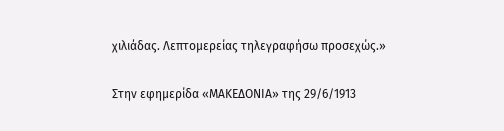χιλιάδας. Λεπτομερείας τηλεγραφήσω προσεχώς.»


Στην εφημερίδα «ΜΑΚΕΔΟΝΙΑ» της 29/6/1913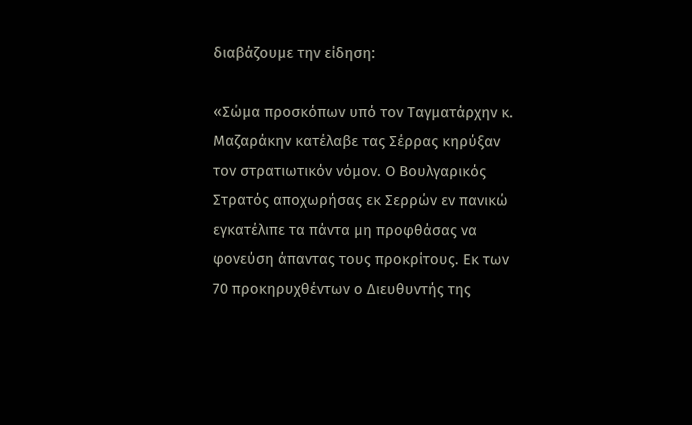διαβάζουμε την είδηση:

«Σώμα προσκόπων υπό τον Ταγματάρχην κ. Μαζαράκην κατέλαβε τας Σέρρας κηρύξαν τον στρατιωτικόν νόμον. Ο Βουλγαρικός Στρατός αποχωρήσας εκ Σερρών εν πανικώ εγκατέλιπε τα πάντα μη προφθάσας να φονεύση άπαντας τους προκρίτους. Εκ των 70 προκηρυχθέντων ο Διευθυντής της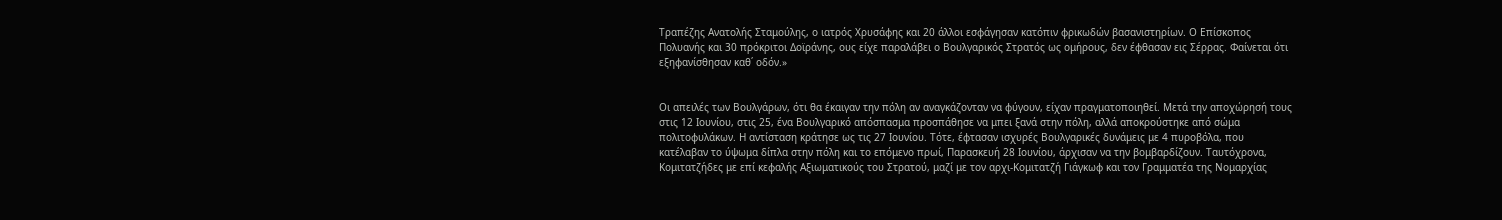Τραπέζης Ανατολής Σταμούλης, ο ιατρός Χρυσάφης και 20 άλλοι εσφάγησαν κατόπιν φρικωδών βασανιστηρίων. Ο Επίσκοπος Πολυανής και 30 πρόκριτοι Δοϊράνης, ους είχε παραλάβει ο Βουλγαρικός Στρατός ως ομήρους, δεν έφθασαν εις Σέρρας. Φαίνεται ότι εξηφανίσθησαν καθ΄ οδόν.»


Οι απειλές των Βουλγάρων, ότι θα έκαιγαν την πόλη αν αναγκάζονταν να φύγουν, είχαν πραγματοποιηθεί. Μετά την αποχώρησή τους στις 12 Ιουνίου, στις 25, ένα Βουλγαρικό απόσπασμα προσπάθησε να μπει ξανά στην πόλη, αλλά αποκρούστηκε από σώμα πολιτοφυλάκων. Η αντίσταση κράτησε ως τις 27 Ιουνίου. Τότε, έφτασαν ισχυρές Βουλγαρικές δυνάμεις με 4 πυροβόλα, που κατέλαβαν το ύψωμα δίπλα στην πόλη και το επόμενο πρωί, Παρασκευή 28 Ιουνίου, άρχισαν να την βομβαρδίζουν. Ταυτόχρονα, Κομιτατζήδες με επί κεφαλής Αξιωματικούς του Στρατού, μαζί με τον αρχι-Κομιτατζή Γιάγκωφ και τον Γραμματέα της Νομαρχίας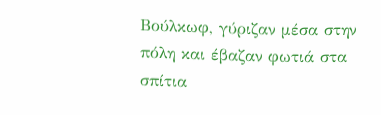Βούλκωφ, γύριζαν μέσα στην πόλη και έβαζαν φωτιά στα σπίτια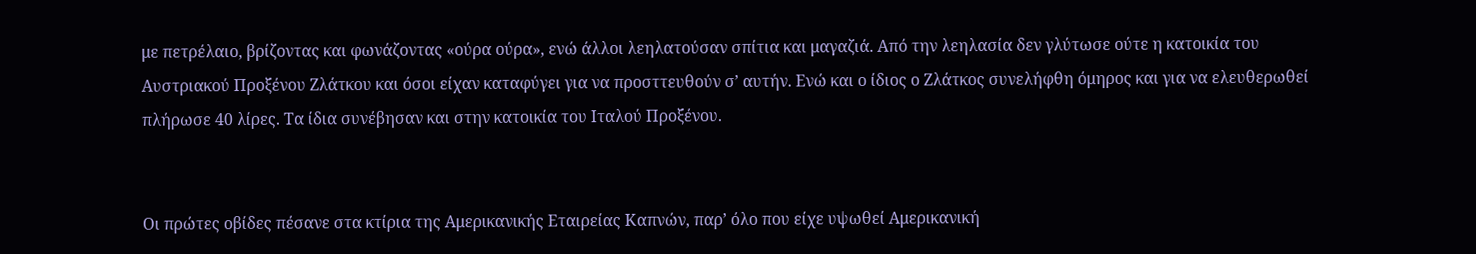με πετρέλαιο, βρίζοντας και φωνάζοντας «ούρα ούρα», ενώ άλλοι λεηλατούσαν σπίτια και μαγαζιά. Από την λεηλασία δεν γλύτωσε ούτε η κατοικία του Αυστριακού Προξένου Ζλάτκου και όσοι είχαν καταφύγει για να προσττευθούν σ’ αυτήν. Ενώ και ο ίδιος ο Ζλάτκος συνελήφθη όμηρος και για να ελευθερωθεί πλήρωσε 40 λίρες. Τα ίδια συνέβησαν και στην κατοικία του Ιταλού Προξένου.


Οι πρώτες οβίδες πέσανε στα κτίρια της Αμερικανικής Εταιρείας Καπνών, παρ’ όλο που είχε υψωθεί Αμερικανική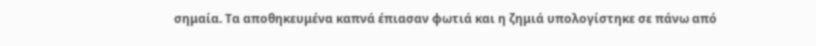σημαία. Τα αποθηκευμένα καπνά έπιασαν φωτιά και η ζημιά υπολογίστηκε σε πάνω από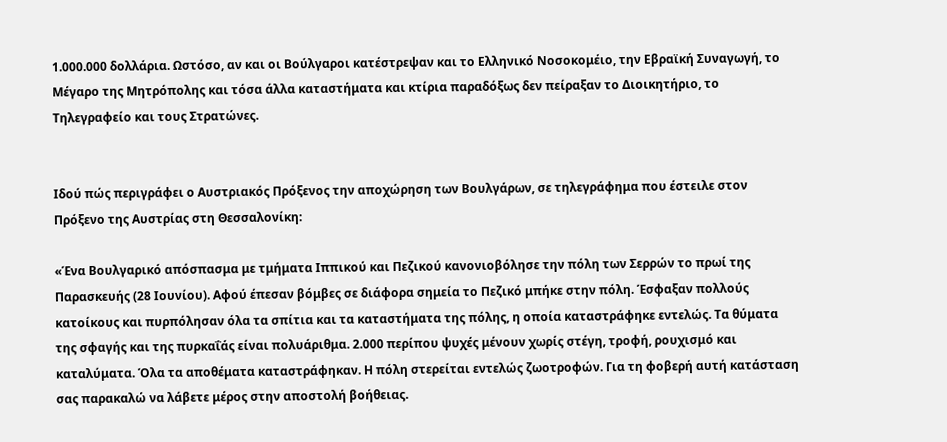1.000.000 δολλάρια. Ωστόσο, αν και οι Βούλγαροι κατέστρεψαν και το Ελληνικό Νοσοκομέιο, την Εβραϊκή Συναγωγή, το Μέγαρο της Μητρόπολης και τόσα άλλα καταστήματα και κτίρια παραδόξως δεν πείραξαν το Διοικητήριο, το Τηλεγραφείο και τους Στρατώνες.


Ιδού πώς περιγράφει ο Αυστριακός Πρόξενος την αποχώρηση των Βουλγάρων, σε τηλεγράφημα που έστειλε στον Πρόξενο της Αυστρίας στη Θεσσαλονίκη:

«Ένα Βουλγαρικό απόσπασμα με τμήματα Ιππικού και Πεζικού κανονιοβόλησε την πόλη των Σερρών το πρωί της Παρασκευής (28 Ιουνίου). Αφού έπεσαν βόμβες σε διάφορα σημεία το Πεζικό μπήκε στην πόλη. Έσφαξαν πολλούς κατοίκους και πυρπόλησαν όλα τα σπίτια και τα καταστήματα της πόλης, η οποία καταστράφηκε εντελώς. Τα θύματα της σφαγής και της πυρκαΐάς είναι πολυάριθμα. 2.000 περίπου ψυχές μένουν χωρίς στέγη, τροφή, ρουχισμό και καταλύματα. Όλα τα αποθέματα καταστράφηκαν. Η πόλη στερείται εντελώς ζωοτροφών. Για τη φοβερή αυτή κατάσταση σας παρακαλώ να λάβετε μέρος στην αποστολή βοήθειας.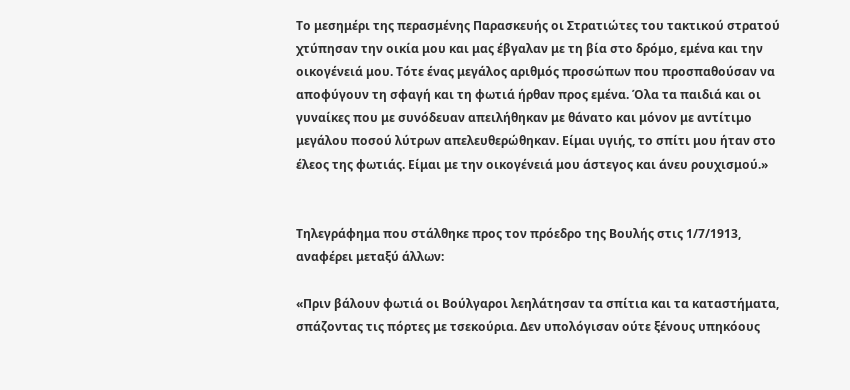Το μεσημέρι της περασμένης Παρασκευής οι Στρατιώτες του τακτικού στρατού χτύπησαν την οικία μου και μας έβγαλαν με τη βία στο δρόμο, εμένα και την οικογένειά μου. Τότε ένας μεγάλος αριθμός προσώπων που προσπαθούσαν να αποφύγουν τη σφαγή και τη φωτιά ήρθαν προς εμένα. Όλα τα παιδιά και οι γυναίκες που με συνόδευαν απειλήθηκαν με θάνατο και μόνον με αντίτιμο μεγάλου ποσού λύτρων απελευθερώθηκαν. Είμαι υγιής, το σπίτι μου ήταν στο έλεος της φωτιάς. Είμαι με την οικογένειά μου άστεγος και άνευ ρουχισμού.»


Τηλεγράφημα που στάλθηκε προς τον πρόεδρο της Βουλής στις 1/7/1913, αναφέρει μεταξύ άλλων:

«Πριν βάλουν φωτιά οι Βούλγαροι λεηλάτησαν τα σπίτια και τα καταστήματα, σπάζοντας τις πόρτες με τσεκούρια. Δεν υπολόγισαν ούτε ξένους υπηκόους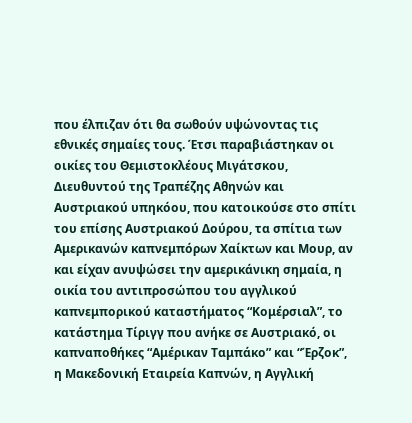που έλπιζαν ότι θα σωθούν υψώνοντας τις εθνικές σημαίες τους. Έτσι παραβιάστηκαν οι οικίες του Θεμιστοκλέους Μιγάτσκου, Διευθυντού της Τραπέζης Αθηνών και Αυστριακού υπηκόου, που κατοικούσε στο σπίτι του επίσης Αυστριακού Δούρου, τα σπίτια των Αμερικανών καπνεμπόρων Χαίκτων και Μουρ, αν και είχαν ανυψώσει την αμερικάνικη σημαία, η οικία του αντιπροσώπου του αγγλικού καπνεμπορικού καταστήματος “Κομέρσιαλ”, το κατάστημα Τίριγγ που ανήκε σε Aυστριακό, οι καπναποθήκες “Αμέρικαν Ταμπάκο” και “Έρζοκ”, η Μακεδονική Εταιρεία Καπνών, η Αγγλική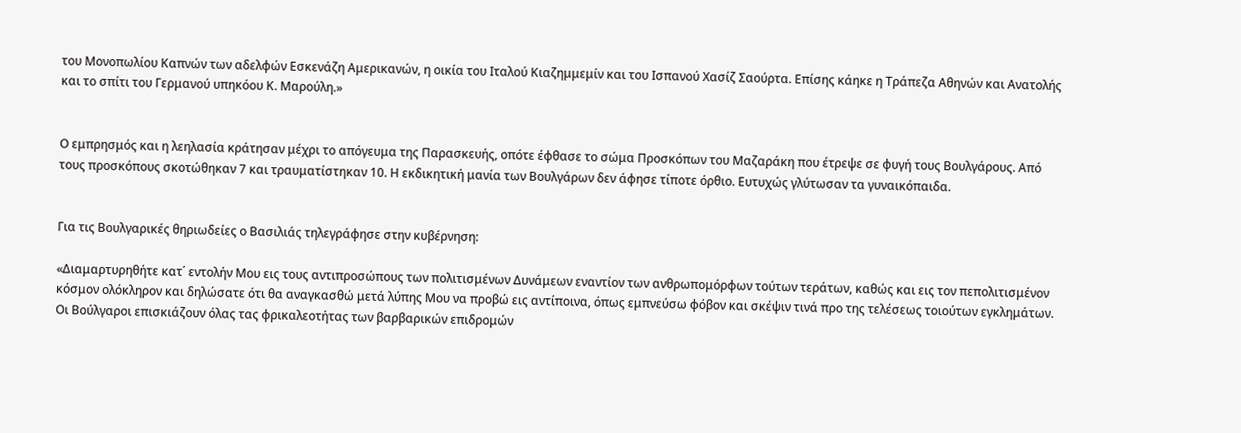του Μονοπωλίου Καπνών των αδελφών Εσκενάζη Αμερικανών, η οικία του Ιταλού Κιαζημμεμίν και του Ισπανού Χασίζ Σαούρτα. Επίσης κάηκε η Τράπεζα Αθηνών και Ανατολής και το σπίτι του Γερμανού υπηκόου Κ. Μαρούλη.»


Ο εμπρησμός και η λεηλασία κράτησαν μέχρι το απόγευμα της Παρασκευής, οπότε έφθασε το σώμα Προσκόπων του Μαζαράκη που έτρεψε σε φυγή τους Βουλγάρους. Από τους προσκόπους σκοτώθηκαν 7 και τραυματίστηκαν 10. Η εκδικητική μανία των Βουλγάρων δεν άφησε τίποτε όρθιο. Ευτυχώς γλύτωσαν τα γυναικόπαιδα.


Για τις Βουλγαρικές θηριωδείες ο Βασιλιάς τηλεγράφησε στην κυβέρνηση:

«Διαμαρτυρηθήτε κατ΄ εντολήν Μου εις τους αντιπροσώπους των πολιτισμένων Δυνάμεων εναντίον των ανθρωπομόρφων τούτων τεράτων, καθώς και εις τον πεπολιτισμένον κόσμον ολόκληρον και δηλώσατε ότι θα αναγκασθώ μετά λύπης Μου να προβώ εις αντίποινα, όπως εμπνεύσω φόβον και σκέψιν τινά προ της τελέσεως τοιούτων εγκλημάτων. Οι Βούλγαροι επισκιάζουν όλας τας φρικαλεοτήτας των βαρβαρικών επιδρομών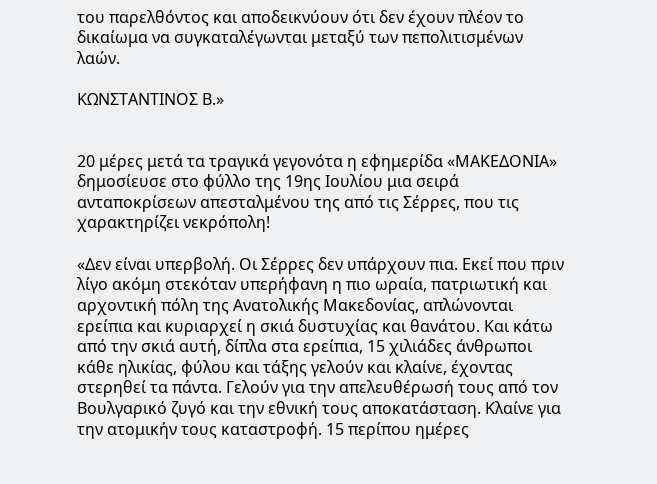του παρελθόντος και αποδεικνύουν ότι δεν έχουν πλέον το δικαίωμα να συγκαταλέγωνται μεταξύ των πεπολιτισμένων λαών.

ΚΩΝΣΤΑΝΤΙΝΟΣ Β.»


20 μέρες μετά τα τραγικά γεγονότα η εφημερίδα «ΜΑΚΕΔΟΝΙΑ» δημοσίευσε στο φύλλο της 19ης Ιουλίου μια σειρά ανταπoκρίσεων απεσταλμένου της από τις Σέρρες, που τις χαρακτηρίζει νεκρόπολη!

«Δεν είναι υπερβολή. Οι Σέρρες δεν υπάρχουν πια. Εκεί που πριν λίγο ακόμη στεκόταν υπερήφανη η πιο ωραία, πατριωτική και αρχοντική πόλη της Ανατολικής Μακεδονίας, απλώνονται ερείπια και κυριαρχεί η σκιά δυστυχίας και θανάτου. Και κάτω από την σκιά αυτή, δίπλα στα ερείπια, 15 χιλιάδες άνθρωποι κάθε ηλικίας, φύλου και τάξης γελούν και κλαίνε, έχοντας στερηθεί τα πάντα. Γελούν για την απελευθέρωσή τους από τον Βουλγαρικό ζυγό και την εθνική τους αποκατάσταση. Κλαίνε για την ατομικήν τους καταστροφή. 15 περίπου ημέρες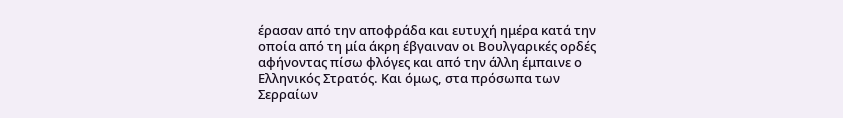έρασαν από την αποφράδα και ευτυχή ημέρα κατά την οποία από τη μία άκρη έβγαιναν οι Βουλγαρικές ορδές αφήνοντας πίσω φλόγες και από την άλλη έμπαινε ο Ελληνικός Στρατός. Και όμως, στα πρόσωπα των Σερραίων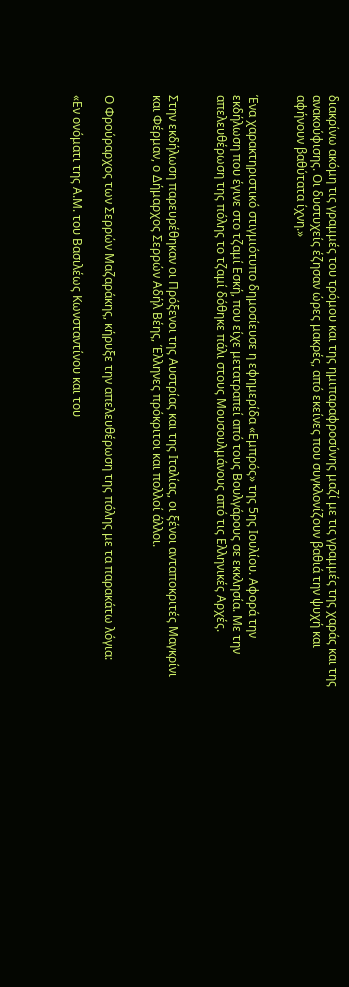διακρίνω ακόμη τις γραμμές του τρόμου και της ημιπαραφροσύνης μαζί με τις γραμμές της χαράς και της ανακούφισης. Οι δυστυχείς έζησαν ώρες μακρές, από εκείνες που συγκλονίζουν βαθιά την ψυχή και αφήνουν βαθύτατα ίχνη.»


Ένα χαρακτηριστικό στιγμιότυπο δημοσίευσε η εφημερίδα «Εμπρός» της 5ης Ιουλίου. Αφορά την εκδήλωση που έγινε στο τζαμί Εσκή, που είχε μετατραπεί από τους Βουλγάρους σε εκκλησία. Με την απελευθέρωση της πόλης το τζαμί δόθηκε πάλι στους Μουσουλμάνους από τις Ελληνικές Αρχές.


Στην εκδήλωση παρευρέθηκαν οι Πρόξενοι της Αυστρίας και της Ιταλίας, οι ξένοι ανταποκριτές Μαγκρίνι και Φέρμαν, ο Δήμαρχος Σερρών Αδήλ Βέης, Έλληνες πρόκριτοι και πολλοί άλλοι.


Ο Φρούραρχος των Σερρών Μαζαράκης, κήρυξε την απελευθέρωση της πόλης με τα παρακάτω λόγια:

«Εν ονόματι της Α.Μ. του Βασιλέως Κωνσταντίνου και του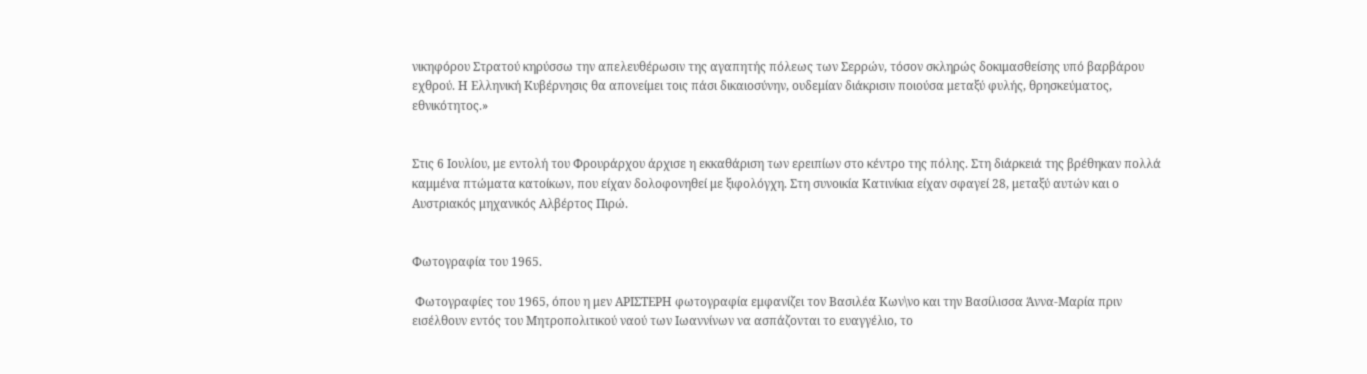νικηφόρου Στρατού κηρύσσω την απελευθέρωσιν της αγαπητής πόλεως των Σερρών, τόσον σκληρώς δοκιμασθείσης υπό βαρβάρου εχθρού. Η Ελληνική Κυβέρνησις θα απονείμει τοις πάσι δικαιοσύνην, ουδεμίαν διάκρισιν ποιούσα μεταξύ φυλής, θρησκεύματος, εθνικότητος.»


Στις 6 Ιουλίου, με εντολή του Φρουράρχου άρχισε η εκκαθάριση των ερειπίων στο κέντρο της πόλης. Στη διάρκειά της βρέθηκαν πολλά καμμένα πτώματα κατοίκων, που είχαν δολοφονηθεί με ξιφολόγχη. Στη συνοικία Κατινίκια είχαν σφαγεί 28, μεταξύ αυτών και ο Αυστριακός μηχανικός Αλβέρτος Πιρώ.


Φωτογραφία του 1965.

 Φωτογραφίες του 1965, όπου η μεν ΑΡΙΣΤΕΡΗ φωτογραφία εμφανίζει τον Βασιλέα Κων\νο και την Βασίλισσα Άννα-Μαρία πριν εισέλθουν εντός του Μητροπολιτικού ναού των Ιωαννίνων να ασπάζονται το ευαγγέλιο, το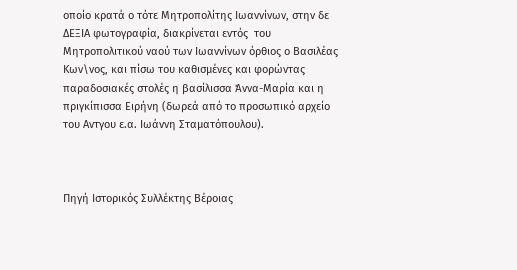οποίο κρατά ο τότε Μητροπολίτης Ιωαννίνων, στην δε ΔΕΞΙΑ φωτογραφία, διακρίνεται εντός  του Μητροπολιτικού ναού των Ιωαννίνων όρθιος ο Βασιλέας Κων\νος, και πίσω του καθισμένες και φορώντας παραδοσιακές στολές η βασίλισσα Άννα-Μαρία και η πριγκίπισσα Ειρήνη (δωρεά από το προσωπικό αρχείο του Αντγου ε.α. Ιωάννη Σταματόπουλου).



Πηγή Ιστορικός Συλλέκτης Βέροιας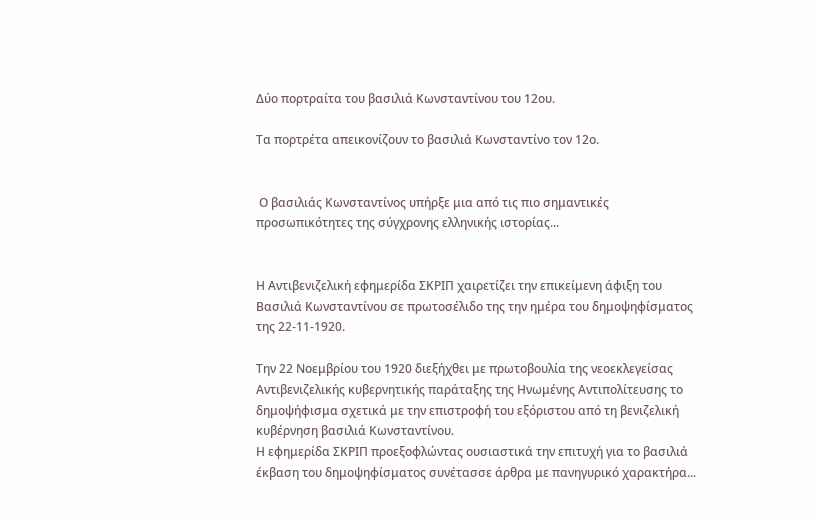Δύο πορτραίτα του βασιλιά Κωνσταντίνου του 12ου.

Τα πορτρέτα απεικονίζουν το βασιλιά Κωνσταντίνο τον 12ο.


 Ο βασιλιάς Κωνσταντίνος υπήρξε μια από τις πιο σημαντικές προσωπικότητες της σύγχρονης ελληνικής ιστορίας...


Η Αντιβενιζελική εφημερίδα ΣΚΡΙΠ χαιρετίζει την επικείμενη άφιξη του Βασιλιά Κωνσταντίνου σε πρωτοσέλιδο της την ημέρα του δημοψηφίσματος της 22-11-1920.

Την 22 Νοεμβρίου του 1920 διεξήχθει με πρωτοβουλία της νεοεκλεγείσας Αντιβενιζελικής κυβερνητικής παράταξης της Ηνωμένης Αντιπολίτευσης το δημοψήφισμα σχετικά με την επιστροφή του εξόριστου από τη βενιζελική κυβέρνηση βασιλιά Κωνσταντίνου.
Η εφημερίδα ΣΚΡΙΠ προεξοφλώντας ουσιαστικά την επιτυχή για το βασιλιά έκβαση του δημοψηφίσματος συνέτασσε άρθρα με πανηγυρικό χαρακτήρα...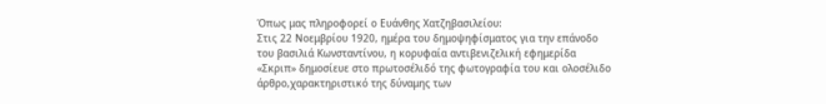Όπως μας πληροφορεί ο Ευάνθης Χατζηβασιλείου:
Στις 22 Νοεμβρίου 1920, ημέρα του δημοψηφίσματος για την επάνοδο του βασιλιά Κωνσταντίνου, η κορυφαία αντιβενιζελική εφημερίδα «Σκριπ» δημοσίευε στο πρωτοσέλιδό της φωτογραφία του και ολοσέλιδο άρθρο,χαρακτηριστικό της δύναμης των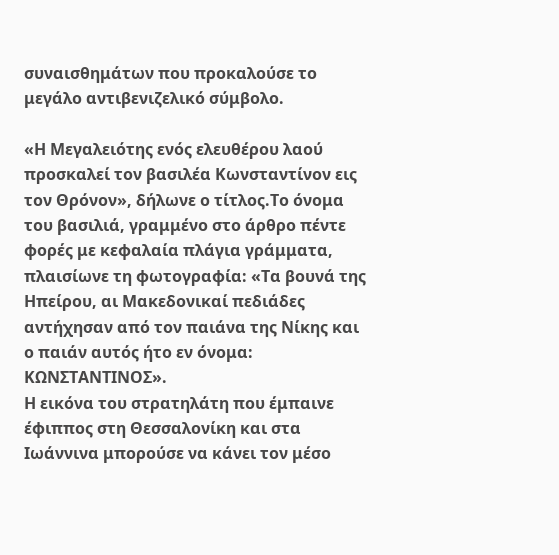συναισθημάτων που προκαλούσε το μεγάλο αντιβενιζελικό σύμβολο.

«Η Μεγαλειότης ενός ελευθέρου λαού προσκαλεί τον βασιλέα Κωνσταντίνον εις τον Θρόνον», δήλωνε ο τίτλος.Το όνομα του βασιλιά, γραμμένο στο άρθρο πέντε φορές με κεφαλαία πλάγια γράμματα, πλαισίωνε τη φωτογραφία: «Τα βουνά της Ηπείρου, αι Μακεδονικαί πεδιάδες αντήχησαν από τον παιάνα της Νίκης και ο παιάν αυτός ήτο εν όνομα: ΚΩΝΣΤΑΝΤΙΝΟΣ».
Η εικόνα του στρατηλάτη που έμπαινε έφιππος στη Θεσσαλονίκη και στα Ιωάννινα μπορούσε να κάνει τον μέσο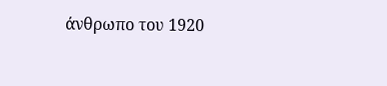άνθρωπο του 1920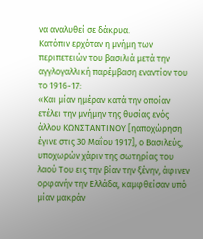να αναλυθεί σε δάκρυα.
Κατόπιν ερχόταν η μνήμη των περιπετειών του βασιλιά μετά την αγγλογαλλική παρέμβαση εναντίον του το 1916-17:
«Και μίαν ημέραν κατά την οποίαν ετέλει την μνήμην της θυσίας ενός άλλου ΚΩΝΣΤΑΝΤΙΝΟΥ [ηαποχώρηση έγινε στις 30 Μαΐου 1917], ο Βασιλεύς, υποχωρών χάριν της σωτηρίας του λαού Του εις την βίαν την ξένην, άφινεν ορφανήν την Ελλάδα, καμφθείσαν υπό μίαν μακράν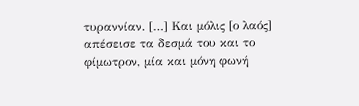τυραννίαν. […] Και μόλις [ο λαός] απέσεισε τα δεσμά του και το φίμωτρον, μία και μόνη φωνή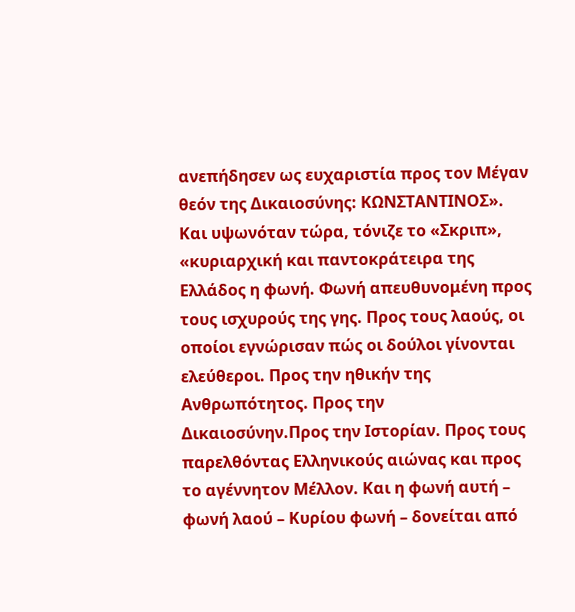ανεπήδησεν ως ευχαριστία προς τον Μέγαν θεόν της Δικαιοσύνης: ΚΩΝΣΤΑΝΤΙΝΟΣ». Και υψωνόταν τώρα, τόνιζε το «Σκριπ», «κυριαρχική και παντοκράτειρα της Ελλάδος η φωνή. Φωνή απευθυνομένη προς τους ισχυρούς της γης. Προς τους λαούς, οι οποίοι εγνώρισαν πώς οι δούλοι γίνονται ελεύθεροι. Προς την ηθικήν της Ανθρωπότητος. Προς την Δικαιοσύνην.Προς την Ιστορίαν. Προς τους παρελθόντας Ελληνικούς αιώνας και προς το αγέννητον Μέλλον. Και η φωνή αυτή – φωνή λαού – Κυρίου φωνή – δονείται από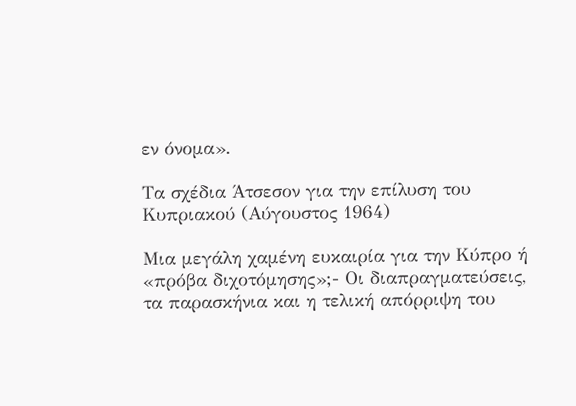εν όνομα».

Τα σχέδια Άτσεσον για την επίλυση του Κυπριακού (Αύγουστος 1964)

Μια μεγάλη χαμένη ευκαιρία για την Κύπρο ή «πρόβα διχοτόμησης»;- Οι διαπραγματεύσεις, τα παρασκήνια και η τελική απόρριψη του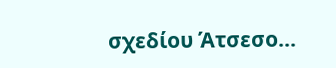σχεδίου Άτσεσο...